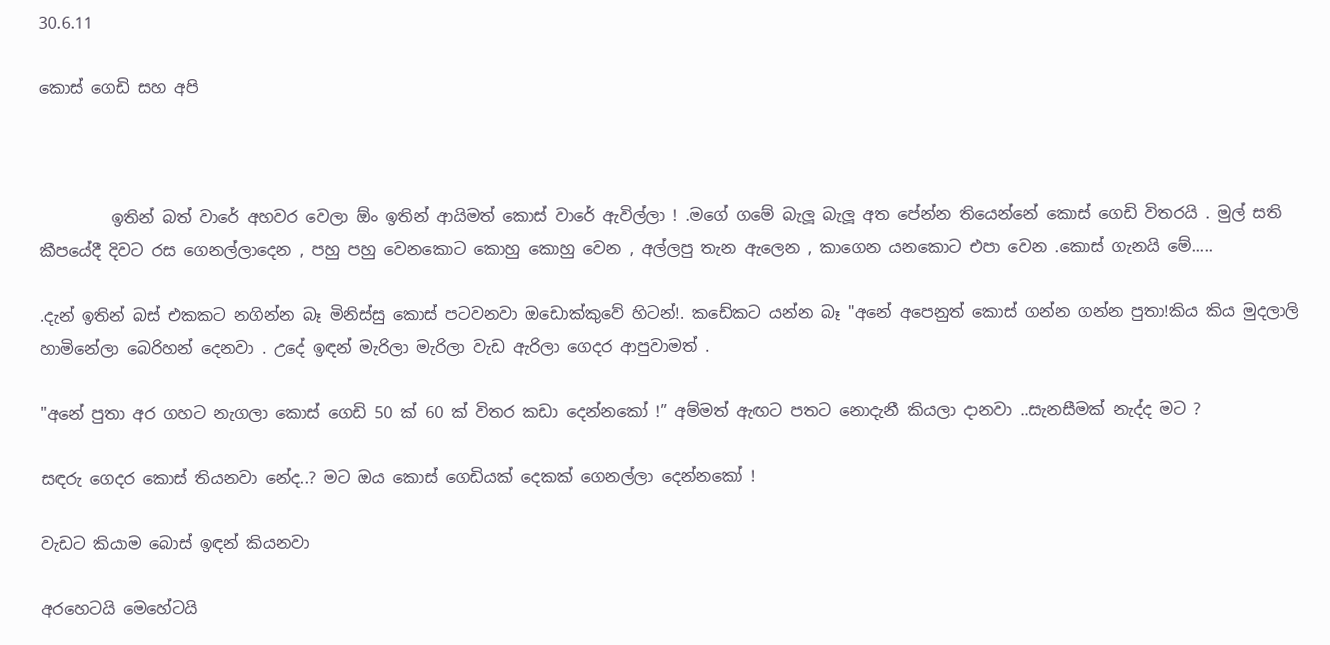30.6.11

කොස් ගෙඩි සහ අපි



         ඉතින් බත් වාරේ අහවර වෙලා ඕං ඉතින් ආයිමත් කොස් වාරේ ඇවිල්ලා ! .මගේ ගමේ බැලූ බැලූ අත පේන්න තියෙන්නේ කොස් ගෙඩි විතරයි . මුල් සති කීපයේදී දිවට රස ගෙනල්ලාදෙන , පහු පහු වෙනකොට කොහු කොහු වෙන , අල්ලපු තැන ඇලෙන , කාගෙන යනකොට එපා වෙන .කොස් ගැනයි මේ.....

.දැන් ඉතින් බස් එකකට නගින්න බෑ මිනිස්සු කොස් පටවනවා ඔඩොක්කුවේ හිටන්!. කඩේකට යන්න බෑ "අනේ අපෙනුත් කොස් ගන්න ගන්න පුතා!කිය කිය මුදලාලි හාමිනේලා බෙරිහන් දෙනවා . උදේ ඉඳන් මැරිලා මැරිලා වැඩ ඇරිලා ගෙදර ආපුවාමත් .

"අනේ පුතා අර ගහට නැගලා කොස් ගෙඩි 50 ක් 60 ක් විතර කඩා දෙන්නකෝ !” අම්මත් ඇඟට පතට නොදැනී කියලා දානවා ..සැනසීමක් නැද්ද මට ?

සඳරු ගෙදර කොස් තියනවා නේද..? මට ඔය කොස් ගෙඩියක් දෙකක් ගෙනල්ලා දෙන්නකෝ !

වැඩට කියාම බොස් ඉඳන් කියනවා

අරහෙටයි මෙහේටයි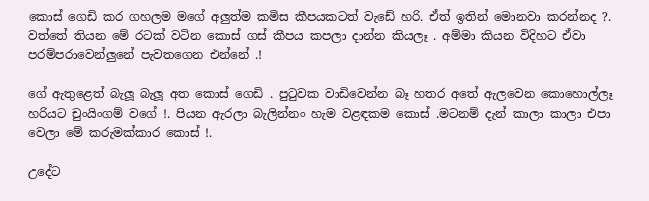කොස් ගෙඩි කර ගහලම මගේ අලුත්ම කමිස කීපයකටත් වැඩේ හරි. ඒත් ඉතින් මොනවා කරන්නද ?. වත්තේ තියන මේ රටක් වටින කොස් ගස් කීපය කපලා දාන්න කියලෑ . අම්මා කියන විදිහට ඒවා පරම්පරාවෙන්ලුනේ පැවතගෙන එන්නේ .!

ගේ ඇතුළෙත් බැලූ බැලූ අත කොස් ගෙඩි . පුටුවක වාඩිවෙන්න බෑ හතර අතේ ඇලවෙන කොහොල්ලෑ හරියට චුංයිංගම් වගේ !. පියන ඇරලා බැලින්නං හැම වළඳකම කොස් .මටනම් දැන් කාලා කාලා එපා වෙලා මේ කරුමක්කාර කොස් !.

උදේට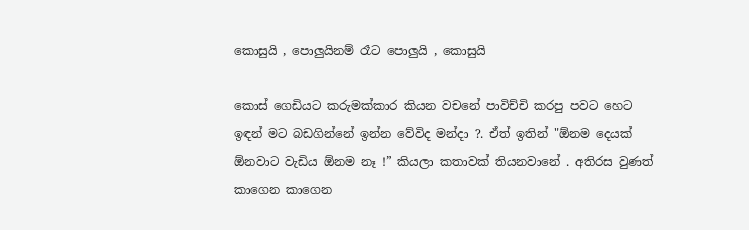කොසුයි , පොලුයිනම් රෑට පොලුයි , කොසුයි

කොස් ගෙඩියට කරුමක්කාර කියන වචනේ පාවිච්චි කරපු පවට හෙට ඉඳන් මට බඩගින්නේ ඉන්න වේවිද මන්දා ?. ඒත් ඉතින් "ඕනම දෙයක් ඕනවාට වැඩිය ඕනම නෑ !” කියලා කතාවක් තියනවානේ . අතිරස වුණත් කාගෙන කාගෙන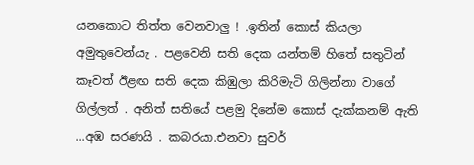යනකොට තිත්ත වෙනවාලු ! .ඉතින් කොස් කියලා අමුතුවෙන්යැ . පළවෙනි සති දෙක යන්තම් හිතේ සතුටින් කෑවත් ඊළඟ සති දෙක කිඹුලා කිරිමැටි ගිලින්නා වාගේ ගිල්ලත් . අනිත් සතියේ පළමු දිනේම කොස් දැක්කනම් ඇති ...අඹ සරණයි . කබරයා.එනවා සුවර්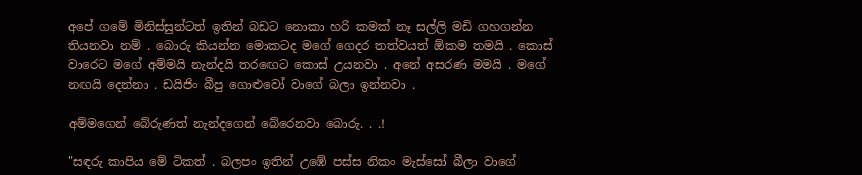අපේ ගමේ මිනිස්සුන්ටත් ඉතින් බඩට නොකා හරි කමක් නෑ සල්ලි මඩි ගහගන්න තියනවා නම් . බොරු කියන්න මොකටද මගේ ගෙදර තත්වයත් ඕකම තමයි . කොස් වාරෙට මගේ අම්මයි නැන්දයි තරඟෙට කොස් උයනවා . අනේ අසරණ මමයි . මගේ නඟයි දෙන්නා . ඩයිජිං බීපු ගොළුවෝ වාගේ බලා ඉන්නවා .

අම්මගෙන් බේරුණත් නැන්දගෙන් බේරෙනවා බොරු. . .!

"සඳරු කාපිය මේ ටිකත් . බලපං ඉතින් උඹේ පස්ස නිකං මැස්සෝ බීලා වාගේ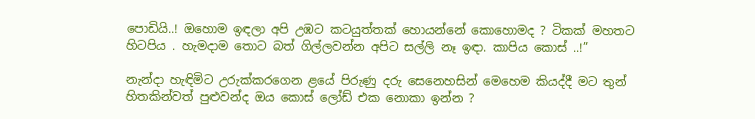පොඩියි..! ඔහොම ඉඳලා අපි උඹට කටයුත්තක් හොයන්නේ කොහොමද ? ටිකක් මහතට හිටපිය . හැමදාම තොට බත් ගිල්ලවන්න අපිට සල්ලි නෑ ඉඳා. කාපිය කොස් ..!”

නැන්දා හැඳිමිට උරුක්කරගෙන ළයේ පිරුණු දරු සෙනෙහසින් මෙහෙම කියද්දී මට තුන් හිතකින්වත් පුළුවන්ද ඔය කොස් ලෝඩ් එක නොකා ඉන්න ?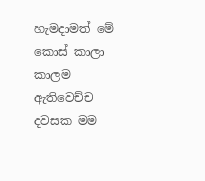හැමදාමත් මේ කොස් කාලා කාලම ඇතිවෙච්ච දවසක මම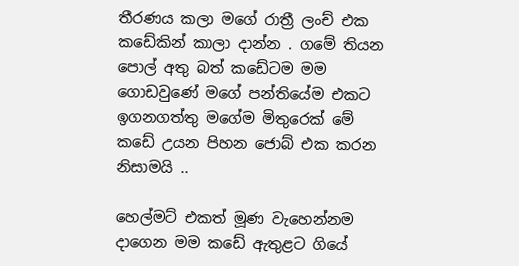තීරණය කලා මගේ රාත්‍රී ලංච් එක කඩේකින් කාලා දාන්න . ගමේ තියන පොල් අතු බත් කඩේටම මම ගොඩවුණේ මගේ පන්තියේම එකට ඉගනගත්තු මගේම මිතුරෙක් මේ කඩේ උයන පිහන ජොබ් එක කරන නිසාමයි ..

හෙල්මට් එකත් මූණ වැහෙන්නම දාගෙන මම කඩේ ඇතුළට ගියේ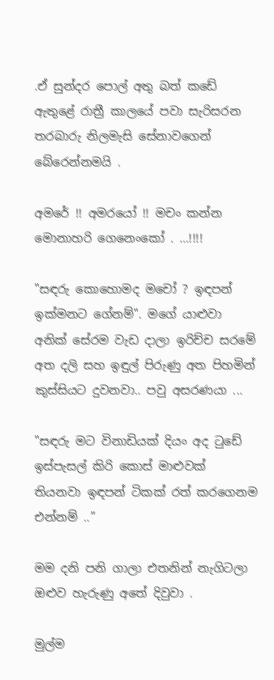.ඒ සුන්දර පොල් අතු බත් කඩේ ඇතුළේ රාත්‍රී කාලයේ පවා සැරිසරන තරබාරු නිලමැසි සේනාවගෙන් බේරෙන්නමයි .

අමරේ !! අමරයෝ !! මචං කන්න මොනාහරි ගෙනෙංකෝ . …!!!!

"සඳරු කොහොමද මචෝ ? ඉඳපන් ඉක්මනට ගේනම්". මගේ යාළුවා අනික් සේරම වැඩ දාලා ඉරිච්ච සරමේ අත දලි සහ ඉඳුල් පිරුණු අත පිහමින් කුස්සියට දුවනවා.. පවු අසරණයා ...

"සඳරු මට විනාඩියක් දියං අද ටුඩේ ඉස්පැසල් කිරි කොස් මාළුවක් තියනවා ඉඳපන් ටිකක් රත් කරගෙනම එන්නම් ..”

මම දනි පනි ගාලා එතනින් නැගිටලා ඔළුව හැරුණු අතේ දිවුවා .

මුල්ම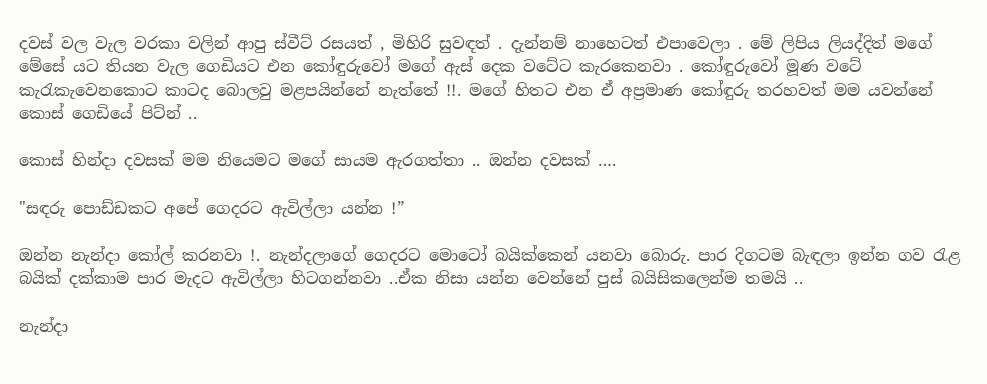දවස් වල වැල වරකා වලින් ආපු ස්වීට් රසයත් , මිහිරි සුවඳත් . දැන්නම් නාහෙටත් එපාවෙලා . මේ ලිපිය ලියද්දිත් මගේ මේසේ යට තියන වැල ගෙඩියට එන කෝඳුරුවෝ මගේ ඇස් දෙක වටේට කැරකෙනවා . කෝඳුරුවෝ මූණ වටේ කැරැකැවෙනකොට කාටද බොලවු මළපයින්නේ නැත්තේ !!. මගේ හිතට එන ඒ අප්‍රමාණ කෝඳුරු තරහවත් මම යවන්නේ කොස් ගෙඩියේ පිට්න් ..

කොස් හින්දා දවසක් මම නියෙමට මගේ සායම ඇරගත්තා .. ඔන්න දවසක් ….

"සඳරු පොඩ්ඩකට අපේ ගෙදරට ඇවිල්ලා යන්න !”

ඔන්න නැන්දා කෝල් කරනවා !. නැන්දලාගේ ගෙදරට මොටෝ බයික්කෙන් යනවා බොරු. පාර දිගටම බැඳලා ඉන්න ගව රැළ බයික් දක්කාම පාර මැදට ඇවිල්ලා හිටගන්නවා ..ඒක නිසා යන්න වෙන්නේ පුස් බයිසිකලෙන්ම තමයි ..

නැන්දා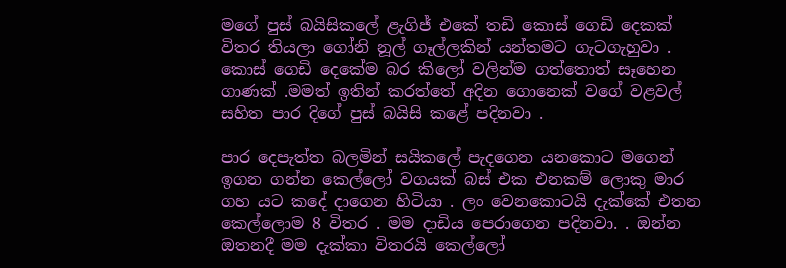මගේ පුස් බයිසිකලේ ළැගිජ් එකේ තඩි කොස් ගෙඩි දෙකක් විතර තියලා ගෝනි නූල් ගෑල්ලකින් යන්තමට ගැටගැහුවා . කොස් ගෙඩි දෙකේම බර කිලෝ වලින්ම ගත්තොත් සෑහෙන ගාණක් .මමත් ඉතින් කරත්තේ අදින ගොනෙක් වගේ වළවල් සහිත පාර දිගේ පුස් බයිසි කළේ පදිනවා .

පාර දෙපැත්ත බලමින් සයිකලේ පැදගෙන යනකොට මගෙන් ඉගන ගන්න කෙල්ලෝ වගයක් බස් එක එනකම් ලොකු මාර ගහ යට කදේ දාගෙන හිටියා . ලං වෙනකොටයි දැක්කේ එතන කෙල්ලොම 8 විතර . මම දාඩිය පෙරාගෙන පදිනවා. . ඔන්න ඔතනදී මම දැක්කා විතරයි කෙල්ලෝ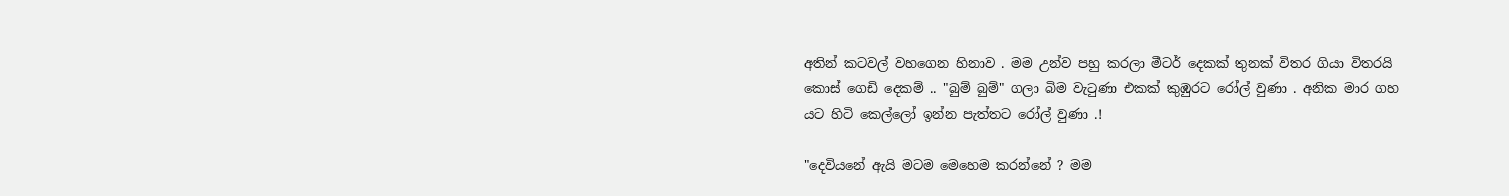අතින් කටවල් වහගෙන හිනාව . මම උන්ව පහු කරලා මීටර් දෙකක් තුනක් විතර ගියා විතරයි කොස් ගෙඩි දෙකම් .. "බුම් බුම්" ගලා බිම වැටුණා එකක් කුඹුරට රෝල් වුණා . අනික මාර ගහ යට හිටි කෙල්ලෝ ඉන්න පැත්තට රෝල් වුණා .!

"දෙවියනේ ඇයි මටම මෙහෙම කරන්නේ ? මම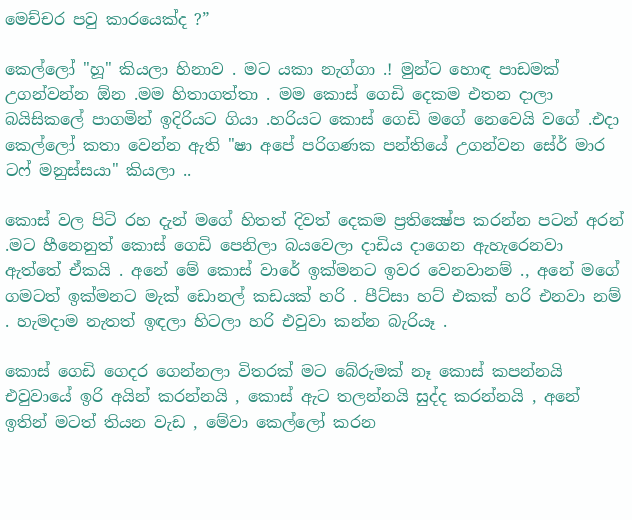මෙච්චර පවු කාරයෙක්ද ?”

කෙල්ලෝ "හූ" කියලා හිනාව . මට යකා නැග්ගා .! මුන්ට හොඳ පාඩමක් උගන්වන්න ඕන .මම හිතාගත්තා . මම කොස් ගෙඩි දෙකම එතන දාලා බයිසිකලේ පාගමින් ඉදිරියට ගියා .හරියට කොස් ගෙඩි මගේ නෙවෙයි වගේ .එදා කෙල්ලෝ කතා වෙන්න ඇති "ෂා අපේ පරිගණක පන්තියේ උගන්වන සේර් මාර ටෆ් මනුස්සයා" කියලා ..

කොස් වල පිටි රහ දැන් මගේ හිතත් දිවත් දෙකම ප්‍රතික්‍ෂේප කරන්න පටන් අරන් .මට හීනෙනුත් කොස් ගෙඩි පෙනිලා බයවෙලා දාඩිය දාගෙන ඇහැරෙනවා ඇත්තේ ඒකයි . අනේ මේ කොස් වාරේ ඉක්මනට ඉවර වෙනවානම් ., අනේ මගේ ගමටත් ඉක්මනට මැක් ඩොනල් කඩයක් හරි . පීට්සා හට් එකක් හරි එනවා නම් . හැමදාම නැතත් ඉඳලා හිටලා හරි එවුවා කන්න බැරියෑ .

කොස් ගෙඩි ගෙදර ගෙන්නලා විතරක් මට බේරුමක් නෑ කොස් කපන්නයි එවුවායේ ඉරි අයින් කරන්නයි , කොස් ඇට තලන්නයි සුද්ද කරන්නයි , අනේ ඉතින් මටත් තියන වැඩ , මේවා කෙල්ලෝ කරන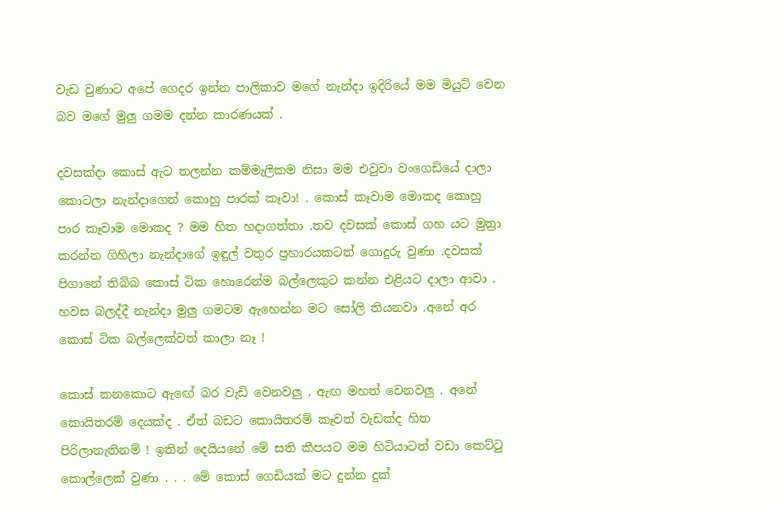වැඩ වුණාට අපේ ගෙදර ඉන්න පාලිකාව මගේ නැන්දා ඉදිරියේ මම මියුට් වෙන බව මගේ මුලු ගමම දන්න කාරණයක් .

දවසක්දා කොස් ඇට තලන්න කම්මැලිකම නිසා මම එවුවා වංගෙඩියේ දාලා කොටලා නැන්දාගෙන් කොහු පාරක් කෑවා! . කොස් කෑවාම මොකද කොහු පාර කෑවාම මොකද ? මම හිත හදාගත්තා .තව දවසක් කොස් ගහ යට මුත්‍රා කරන්න ගිහිලා නැන්දාගේ ඉඳුල් වතුර ප්‍රහාරයකටත් ගොදුරු වුණා .දවසක් පිගානේ තිබ්බ කොස් ටික හොරෙන්ම බල්ලෙකුට කන්න එළියට දාලා ආවා . හවස බලද්දී නැන්දා මුලු ගමටම ඇහෙන්න මට සෝලි තියනවා .අනේ අර කොස් ටික බල්ලෙක්වත් කාලා නෑ !

කොස් කනකොට ඇඟේ බර වැඩි වෙනවලු , ඇඟ මහත් වෙනවලු . අනේ කොයිතරම් දෙයක්ද . ඒත් බඩට කොයිතරම් කෑවත් වැඩක්ද හිත පිරිලානැතිනම් ! ඉතින් දෙයියනේ මේ සති කීපයට මම හිටියාටත් වඩා කෙට්ටු කොල්ලෙක් වුණා . . . මේ කොස් ගෙඩියක් මට දුන්න දුක්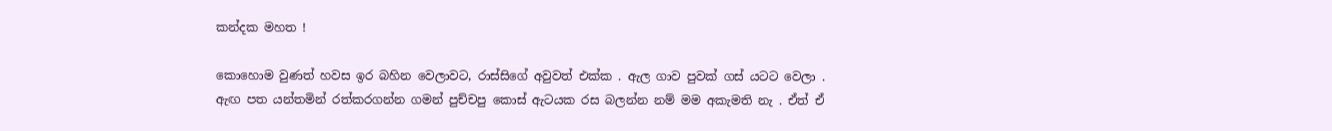කන්දක මහත !

කොහොම වුණත් හවස ඉර බහින වෙලාවට, රාස්සිගේ අවුවත් එක්ක . ඇල ගාව පුවක් ගස් යටට වෙලා . ඇඟ පත යන්තමින් රත්කරගන්න ගමන් පුච්චපු කොස් ඇටයක රස බලන්න නම් මම අකැමති නැ . ඒත් ඒ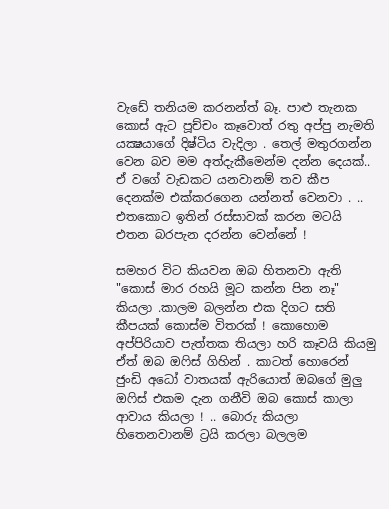වැඩේ තනියම කරනන්ත් බෑ. පාළු තැනක කොස් ඇට පූච්චං කෑවොත් රතු අප්පු නැමති යක්‍ෂයාගේ දිෂ්ටිය වැදිලා . තෙල් මතුරගන්න වෙන බව මම අත්දැකීමෙන්ම දන්න දෙයක්.. ඒ වගේ වැඩකට යනවානම් තව කීප දෙනක්ම එක්කරගෙන යන්නත් වෙනවා . .. එතකොට ඉතින් රස්සාවක් කරන මටයි එතන බරපැන දරන්න වෙන්නේ !

සමහර විට කියවන ඔබ හිතනවා ඇති "කොස් මාර රහයි මූට කන්න පින නෑ" කියලා .කාලම බලන්න එක දිගට සති කීපයක් කොස්ම විතරක් ! කොහොම අප්පිරියාව පැත්තක තියලා හරි කෑවයි කියමු ඒත් ඔබ ඔෆිස් ගිහින් . කාටත් හොරෙන් ජුංඩි අධෝ වාතයක් ඇරියොත් ඔබගේ මුලු ඔෆිස් එකම දැන ගනීවි ඔබ කොස් කාලා ආවාය කියලා ! .. බොරු කියලා හිතෙනවානම් ට්‍රයි කරලා බලලම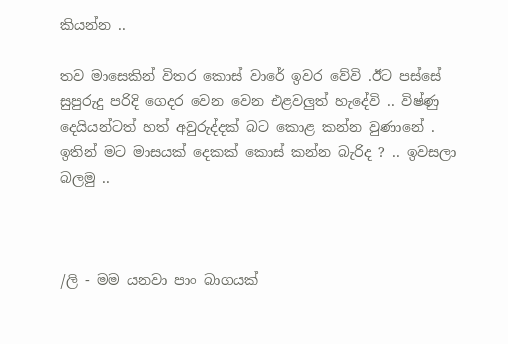කියන්න ..

තව මාසෙකින් විතර කොස් වාරේ ඉවර වේවි .ඊට පස්සේ සුපුරුදු පරිදි ගෙදර වෙන වෙන එළවලුත් හැදේවි .. විෂ්ණු දෙයියන්ටත් හත් අවුරුද්දක් බට කොළ කන්න වුණානේ . ඉතින් මට මාසයක් දෙකක් කොස් කන්න බැරිද ? .. ඉවසලා බලමු ..



/ලි - මම යනවා පාං බාගයක්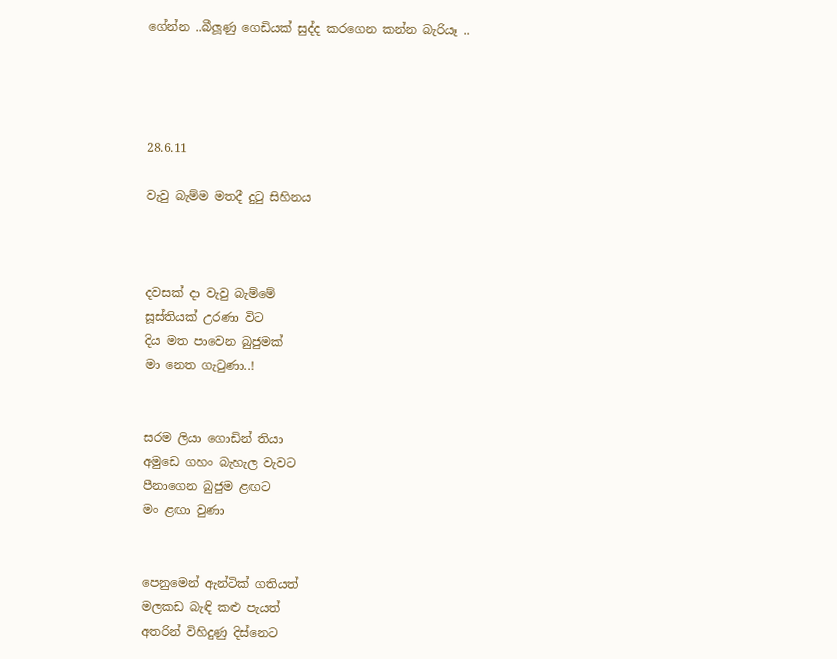ගේන්න ..බීලූණු ගෙඩියක් සුද්ද කරගෙන කන්න බැරියෑ ..




28.6.11

වැවු බැම්ම මතදී දුටු සිහිනය



දවසක් දා වැවු බැම්මේ
සූස්තියක් උරණා විට
දිය මත පාවෙන බුජුමක්
මා නෙත ගැටුණා..!


සරම ලියා ගොඩින් තියා
අමුඩෙ ගහං බැහැල වැවට
පීනාගෙන බුජුම ළඟට
මං ළඟා වුණා


පෙනුමෙන් ඇන්ටික් ගතියත්
මලකඩ බැඳි කළු පැයත්
අතරින් විහිදුණු දිස්නෙට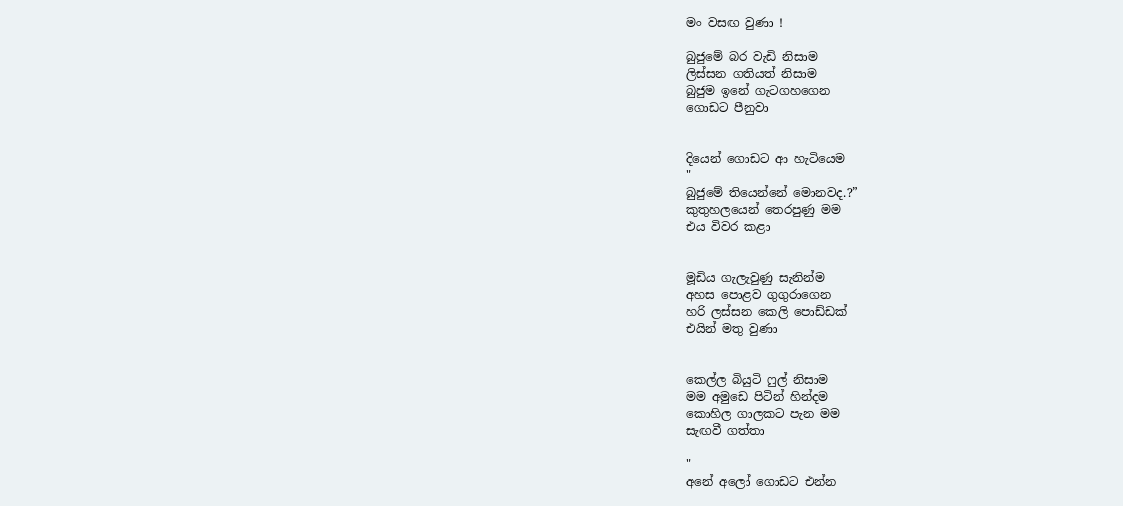මං වසඟ වුණා !

බුජුමේ බර වැඩි නිසාම‍
ලිස්සන ගතියත් නිසාම
බුජුම ඉනේ ගැටගහගෙන
ගොඩට පීනුවා


දියෙන් ගොඩට ආ හැටියෙම
"
බුජුමේ තියෙන්නේ මොනවද.?”
කුතුහලයෙන් තෙරපුණු මම
එය විවර කළා


මූඩිය ගැලැවුණු සැනින්ම
අහස පොළව ගුගුරාගෙන
හරි ලස්සන කෙලි පොඩ්ඩක්
එයින් මතු වුණා


කෙල්ල බියුටි ෆුල් නිසාම
මම අමුඩෙ පිටින් හින්දම
කොහිල ගාලකට පැන මම
සැඟවී ගත්තා

"
අනේ අලෝ ගොඩට එන්න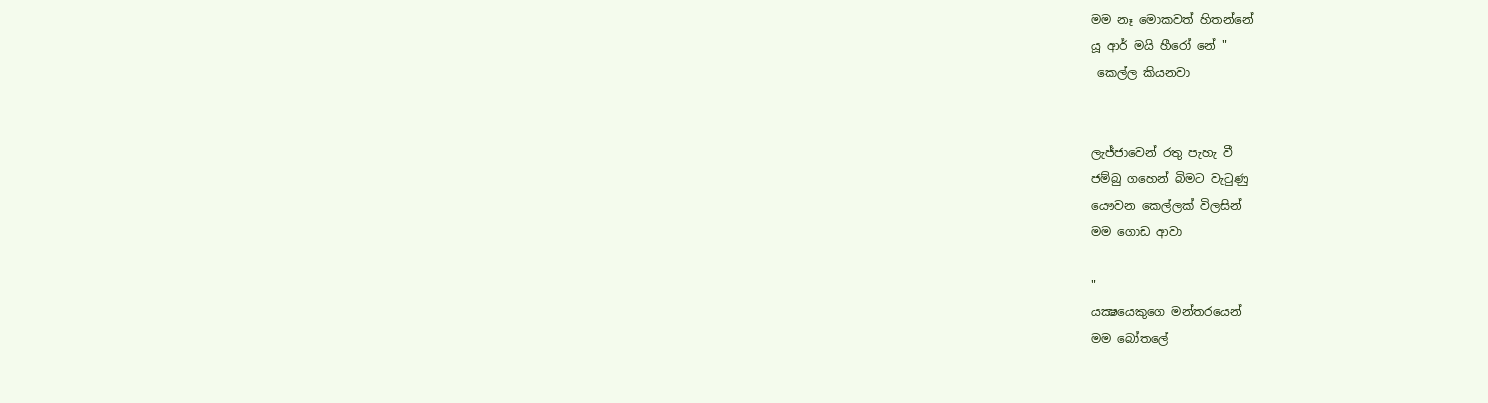මම නෑ මොකවත් හිතන්නේ
යූ ආර් මයි හීරෝ නේ "
 කෙල්ල කියනවා


ලැජ්ජාවෙන් රතු පැහැ වී
ජම්බු ගහෙන් බිමට වැටුණු
යෞවන කෙල්ලක් විලසින්
මම ගොඩ ආවා

"
යක්‍ෂයෙකුගෙ මන්තරයෙන්
මම බෝතලේ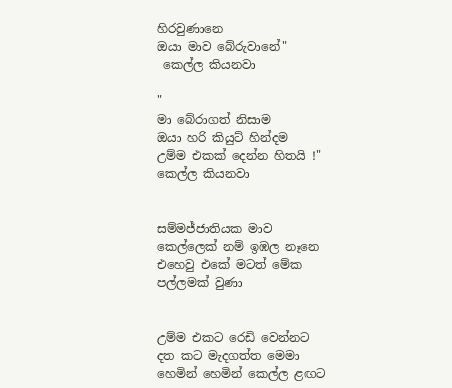හිරවුණානෙ
ඔයා මාව බේරුවානේ"
 කෙල්ල කියනවා

"
මා බේරාගත් නිසාම
ඔයා හරි කියුට් හින්දම
උම්ම එකක් දෙන්න හිතයි !"
කෙල්ල කියනවා


සම්මජ්ජාතියක මාව
කෙල්ලෙක් නම් ඉඹල නෑනෙ
එහෙවු එකේ මටත් මේක
පල්ලමක් වුණා


උම්ම එකට රෙඩි වෙන්නට
දත කට මැදගත්ත මෙමා
හෙමින් හෙමින් කෙල්ල ළඟට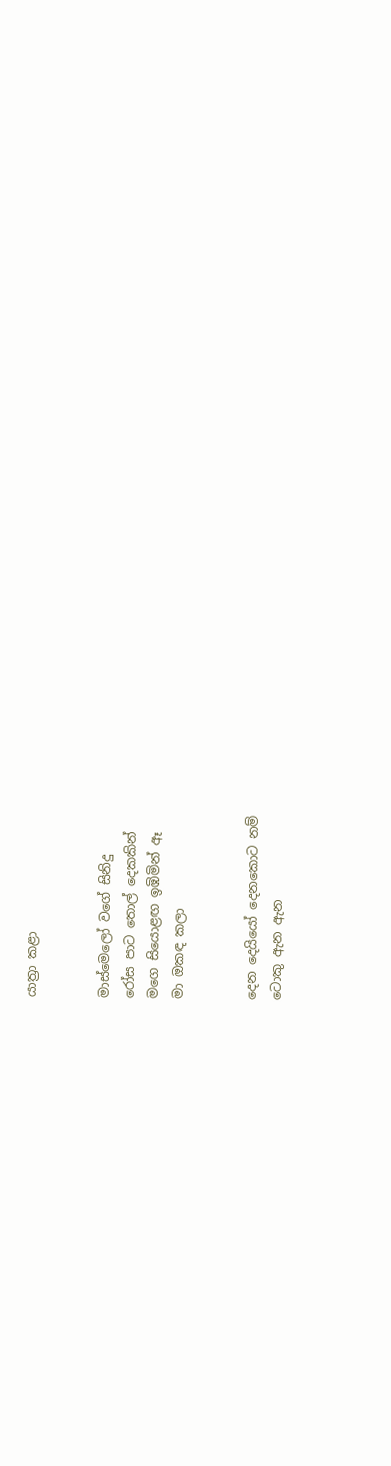යාත්‍රා කළා


මාස්මෙලෝ වගේ සිනිදු
රෝස පාට තොල් දෙකකින්
මගෙ සියොළඟ ඉඹිමින් ඈ
මා ඔකඳ කලා


දෙන දෙයියෝ දෙනකොට නම්
ටොකු ඇන ඇන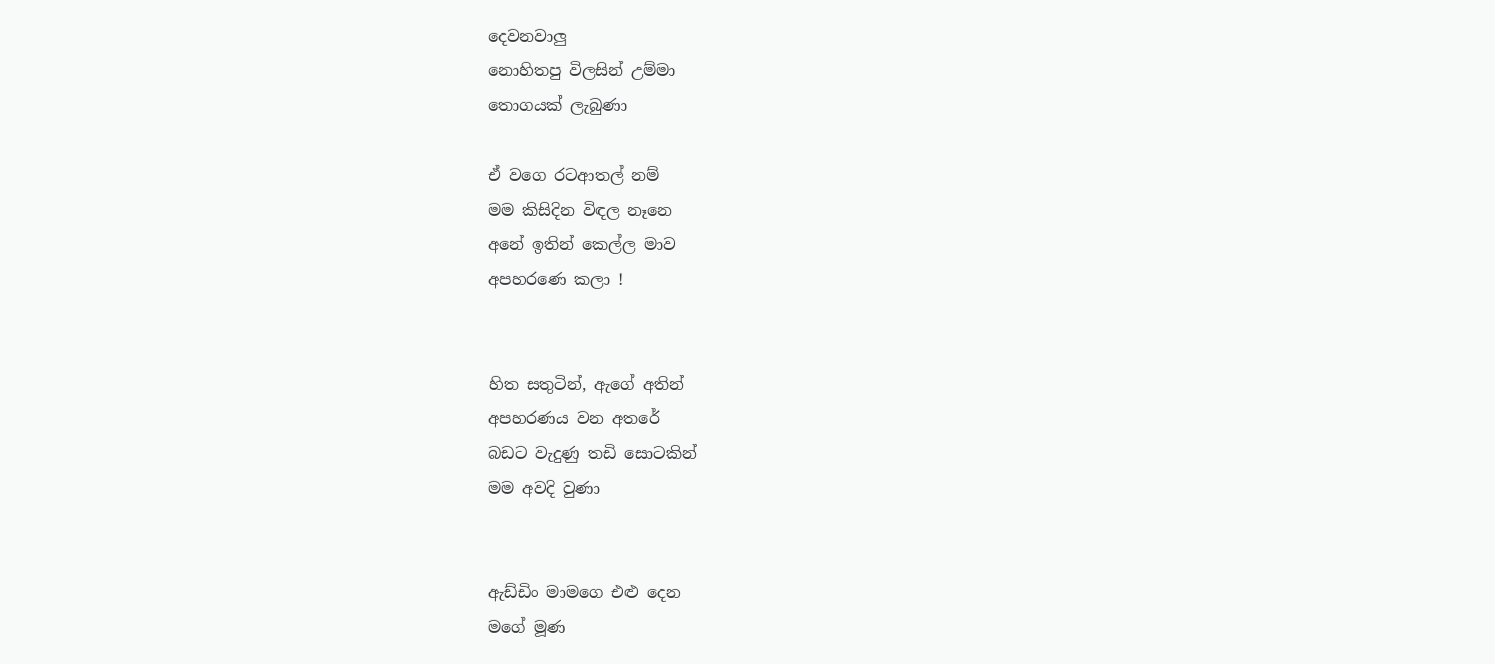දෙවනවාලු
නොහිතපු විලසින් උම්මා
තොගයක් ලැබුණා

ඒ වගෙ රටආතල් නම්
මම කිසිදින විඳල නෑනෙ
අනේ ඉතින් කෙල්ල මාව
අපහරණෙ කලා !


හිත සතුටින්, ඇගේ අතින්
අපහරණය වන අතරේ
බඩට වැදුණු තඩි සොටකින්
මම අවදි වුණා


ඇඩ්ඩිං මාමගෙ එළු දෙන
මගේ මූණ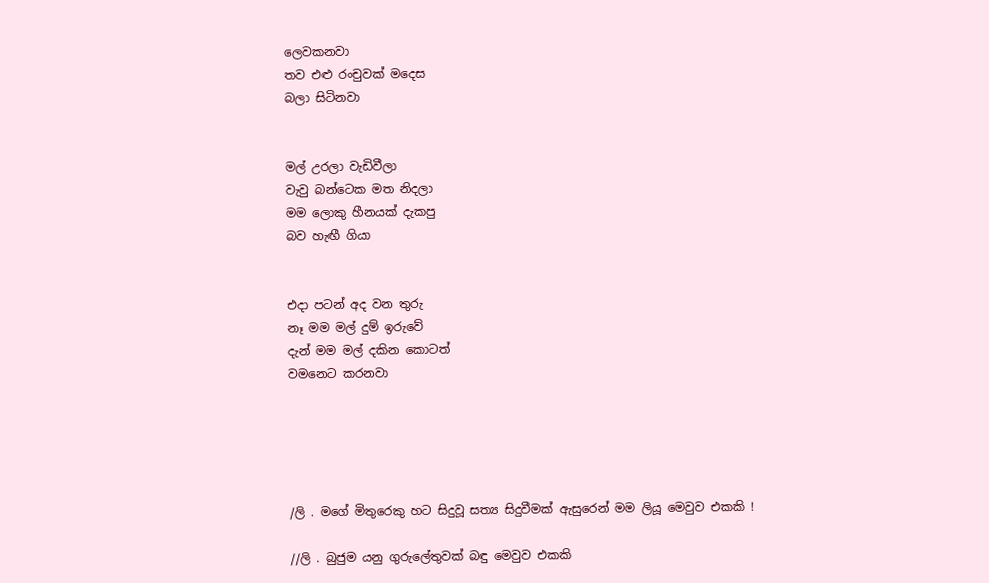ලෙවකනවා
තව එළු රංචුවක් මදෙස
බලා සිටිනවා


මල් උරලා වැඩිවීලා
වැවු බන්ටෙක මත නිදලා
මම ලොකු හීනයක් දැකපු
බව හැඟී ගියා


එදා පටන් අද වන තුරු
නෑ මම මල් දුම් ඉරුවේ
දැන් මම මල් දකින කොටත්
වමනෙට කරනවා





/ලි . මගේ මිතුරෙකු හට සිදුවූ සත්‍ය සිදුවීමක් ඇසුරෙන් මම ලියූ මෙවුව එකකි !

//ලි . බුජුම යනු ගුරුලේතුවක් බඳු මෙවුව එකකි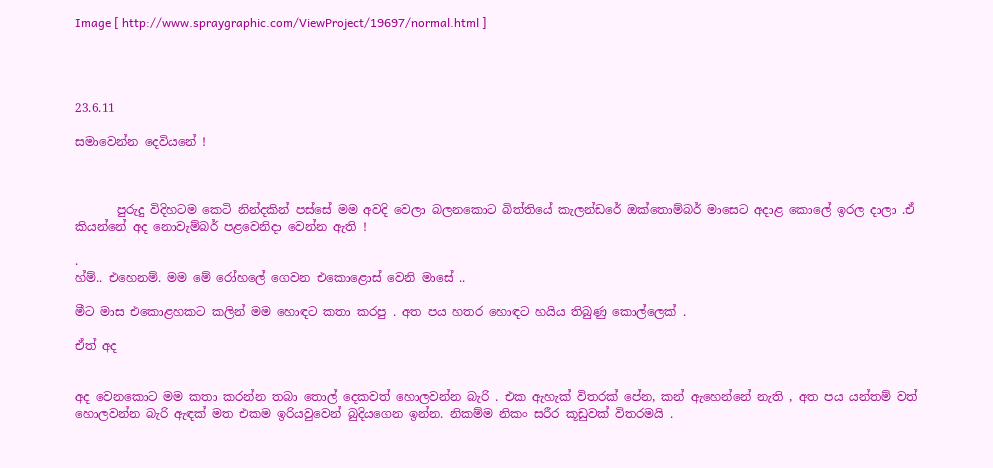Image [ http://www.spraygraphic.com/ViewProject/19697/normal.html ]




23.6.11

සමාවෙන්න දෙවියනේ !



       පුරුදු විදිහටම කෙටි නින්දකින් පස්සේ මම අවදි වෙලා බලනකොට බිත්තියේ කැලන්ඩරේ ඔක්තොම්බර් මාසෙට අදාළ කොලේ ඉරල දාලා .ඒ කියන්නේ අද නොවැම්බර් පළවෙනිදා වෙන්න ඇති !

.
හ්ම්.. එහෙනම්. මම මේ රෝහලේ ගෙවන එකොළොස් වෙනි මාසේ ..

මීට මාස එකොළහකට කලින් මම හොඳට කතා කරපු . අත පය හතර හොඳට හයිය තිබුණු කොල්ලෙක් .

ඒත් අද


අද වෙනකොට මම කතා කරන්න තබා තොල් දෙකවත් හොලවන්න බැරි . එක ඇහැක් විතරක් පේන, කන් ඇහෙන්නේ නැති , අත පය යන්තම් වත් හොලවන්න බැරි ඇඳක් මත එකම ඉරියවුවෙන් බුදියගෙන ඉන්න. නිකම්ම නිකං සරීර කූඩුවක් විතරමයි .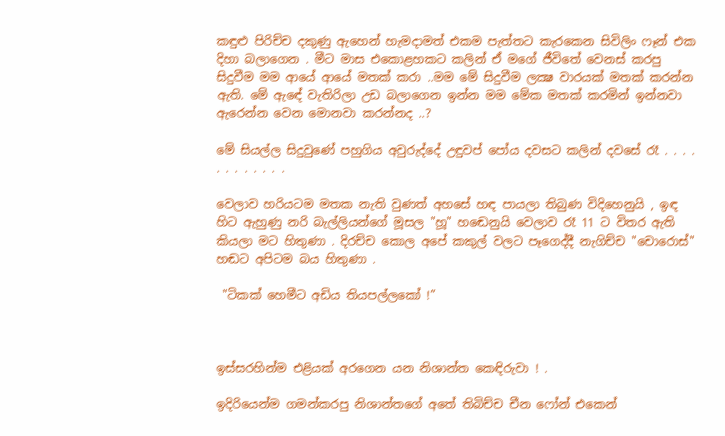කඳුළු පිරිච්ච දකුණු ඇහෙන් හැමදාමත් එකම පැත්තට කැරකෙන සිවිලිං ෆෑන් එක දිහා බලාගෙන . මීට මාස එකොළහකට කලින් ඒ මගේ ජීවිතේ වෙනස් කරපු සිදුවීම මම ආයේ ආයේ මතක් කරා ..මම මේ සිදුවීම ලක්‍ෂ වාරයක් මතක් කරන්න ඇති. මේ ඇඳේ වැතිරිලා උඩ බලාගෙන ඉන්න මම මේක මතක් කරමින් ඉන්නවා ඇරෙන්න වෙන මොනවා කරන්නද ..?

මේ සියල්ල සිදුවුණේ පහුගිය අවුරුද්දේ උඳුවප් පෝය දවසට කලින් දවසේ රෑ . . . . . . . . . . . .

වෙලාව හරියටම මතක නැති වුණත් අහසේ හඳ පායලා තිබුණ විදිහෙනුයි , ඉඳ හිට ඇහුණු නරි බැල්ලියන්ගේ මූසල "හූ" හඬෙනුයි වෙලාව රෑ 11 ට විතර ඇති කියලා මට හිතුණා . දිරච්ච කොල අපේ කකුල් වලට පෑගෙද්දී නැගිච්ච "චොරොස්" හඬට අපිටම බය හිතුණා .

 "ටිකක් හෙමීට අඩිය තියපල්ලකෝ !”



ඉස්සරහින්ම එළියක් අරගෙන යන නිශාන්ත කෙඳිරුවා ! .

ඉදිරියෙන්ම ගමන්කරපු නිශාන්තගේ අතේ තිබිච්ච චීන ෆෝන් එකෙන්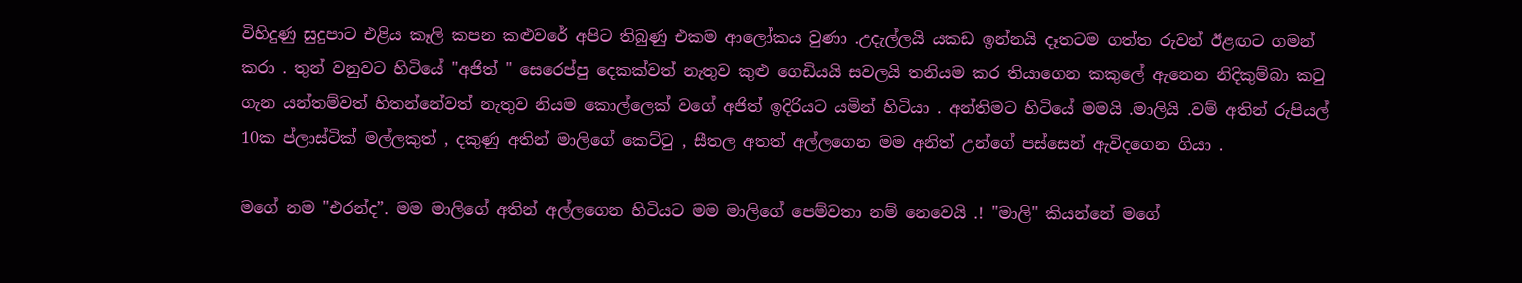විහිදුණු සුදුපාට එළිය කෑලි කපන කළුවරේ අපිට තිබුණු එකම ආලෝකය වුණා .උදැල්ලයි යකඩ ඉන්නයි දෑතටම ගත්ත රුවන් ඊළඟට ගමන් කරා . තුන් වනුවට හිටියේ "අජිත් " සෙරෙප්පු දෙකක්වත් නැතුව කුළු ගෙඩියයි සවලයි තනියම කර තියාගෙන කකුලේ ඇනෙන නිදිකුම්බා කටු ගැන යන්තම්වත් හිතන්නේවත් නැතුව නියම කොල්ලෙක් වගේ අජිත් ඉදිරියට යමින් හිටියා . අන්තිමට හිටියේ මමයි .මාලියි .වම් අතින් රුපියල් 10ක ප්ලාස්ටික් මල්ලකුත් , දකුණු අතින් මාලිගේ කෙට්ටු , සීතල අතත් අල්ලගෙන මම අනිත් උන්ගේ පස්සෙන් ඇවිදගෙන ගියා .

මගේ නම "එරන්ද”. මම මාලිගේ අතින් අල්ලගෙන හිටියට මම මාලිගේ පෙම්වතා නම් නෙවෙයි .! "මාලි" කියන්නේ මගේ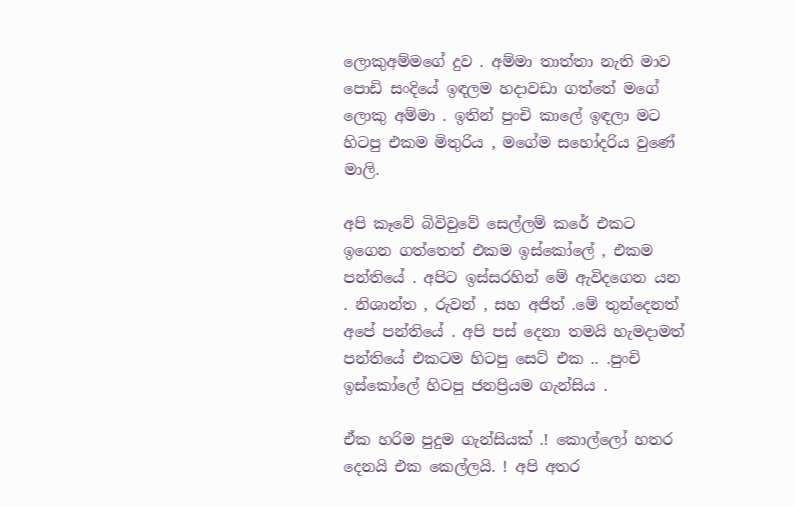ලොකුඅම්මගේ දුව . අම්මා තාත්තා නැති මාව පොඩි සංදියේ ඉඳලම හදාවඩා ගත්තේ මගේ ලොකු අම්මා . ඉතින් පුංචි කාලේ ඉඳලා මට හිටපු එකම මිතුරිය , මගේම සහෝදරිය වුණේ මාලි.

අපි කෑවේ බිවිවුවේ සෙල්ලම් කරේ එකට ඉගෙන ගත්තෙත් එකම ඉස්කෝලේ , එකම පන්තියේ . අපිට ඉස්සරහින් මේ ඇවිදගෙන යන . නිශාන්ත , රුවන් , සහ අජිත් .මේ තුන්දෙනත් අපේ පන්තියේ . අපි පස් දෙනා තමයි හැමදාමත් පන්තියේ එකටම හිටපු සෙට් එක .. .පුංචි ඉස්කෝලේ හිටපු ජනප්‍රියම ගැන්සිය .

ඒක හරිම පුදුම ගැන්සියක් .! කොල්ලෝ හතර දෙනයි එක කෙල්ලයි. ! අපි අතර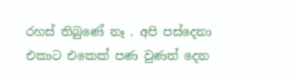රහස් තිබුණේ නෑ . අපි පස්දෙනා එකාට එකෙක් පණ වුණත් දෙන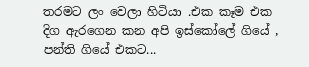තරමට ලං වෙලා හිටියා .එක කෑම එක දිග ඇරගෙන කන අපි ඉස්කෝලේ ගියේ , පන්ති ගියේ එකට...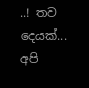..! තව දෙයක්... අපි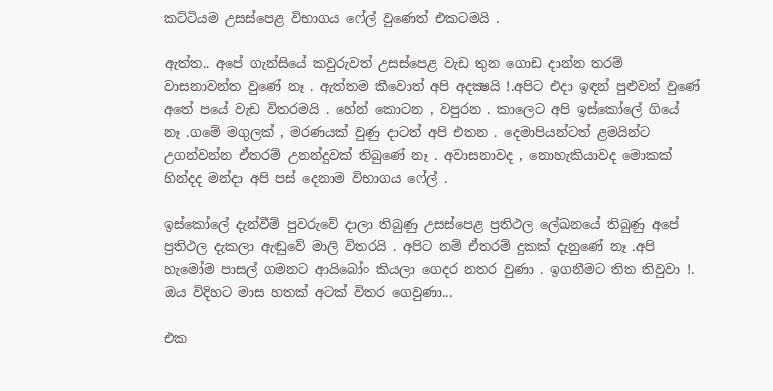කට්ටියම උසස්පෙළ විභාගය ෆේල් වුණෙත් එකටමයි .

ඇත්ත.. අපේ ගැන්සියේ කවුරුවත් උසස්පෙළ වැඩ තුන ගොඩ දාන්න තරම් වාසනාවන්ත වුණේ නෑ . ඇත්තම කීවොත් අපි අදක්‍ෂයි !.අපිට එදා ඉඳන් පුළුවන් වුණේ අතේ පයේ වැඩ විතරමයි . හේන් කොටන , වපුරන . කාලෙට අපි ඉස්කෝලේ ගියේ නෑ .ගමේ මගුලක් , මරණයක් වුණු දාටත් අපි එතන . දෙමාපියන්ටත් ළමයින්ට උගන්වන්න ඒතරම් උනන්දුවක් තිබුණේ නෑ . අවාසනාවද , නොහැකියාවද මොකක් හින්දද මන්දා අපි පස් දෙනාම විභාගය ෆේල් .

ඉස්කෝලේ දැන්වීම් පුවරුවේ දාලා තිබුණු උසස්පෙළ ප්‍රතිථල ලේඛනයේ තිබුණු අපේ ප්‍රතිථල දැකලා ඇඬුවේ මාලි විතරයි . අපිට නම් ඒතරම් දුකක් දැනුණේ නෑ .අපි හැමෝම පාසල් ගමනට ආයිබෝං කියලා ගෙදර නතර වුණා . ඉගනීමට තිත තිවුවා !. ඔය විදිහට මාස හතක් අටක් විතර ගෙවුණා...

එක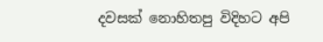දවසක් නොහිතපු විදිහට අපි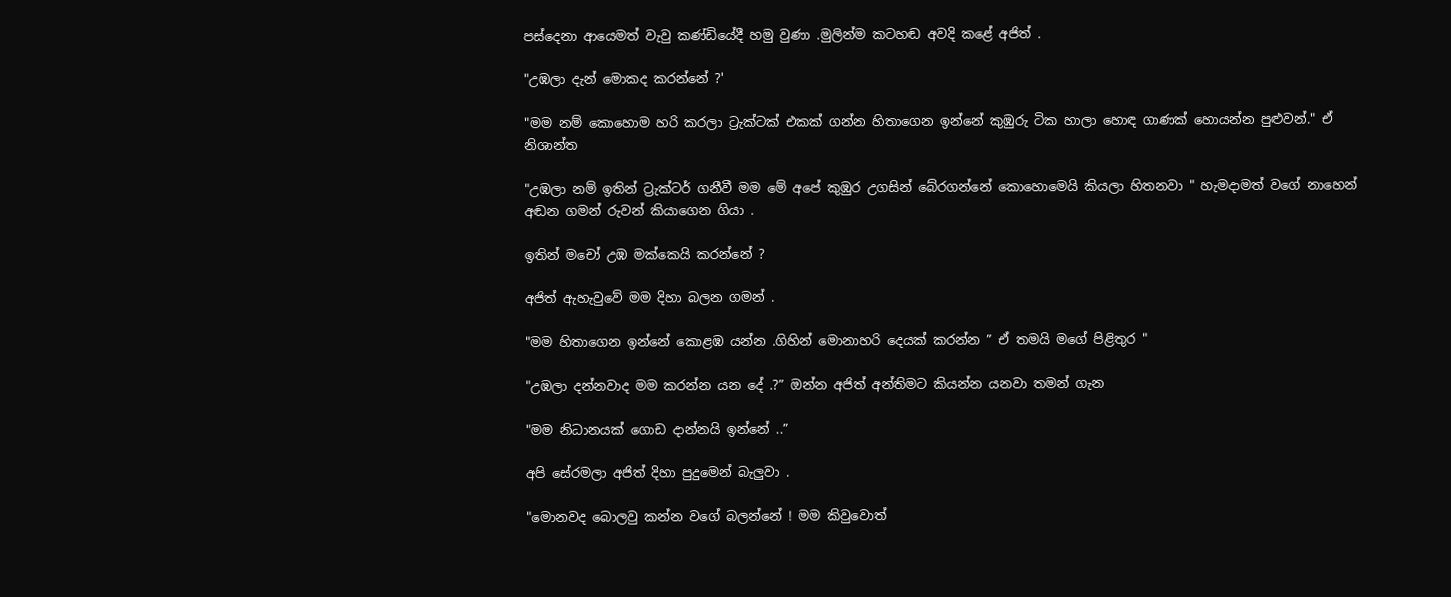පස්දෙනා ආයෙමත් වැවු කණ්ඩියේදී හමු වුණා .මුලින්ම කටහඬ අවදි කළේ අජිත් .

"උඹලා දැන් මොකද කරන්නේ ?'

"මම නම් කොහොම හරි කරලා ට්‍රැක්ටක් එකක් ගන්න හිතාගෙන ඉන්නේ කුඹුරු ටික හාලා හොඳ ගාණක් හොයන්න පුළුවන්." ඒ නිශාන්ත

"උඹලා නම් ඉතින් ට්‍රැක්ටර් ගනීවී මම මේ අපේ කුඹුර උගසින් බේරගන්නේ කොහොමෙයි කියලා හිතනවා " හැමදාමත් වගේ නාහෙන් අඬන ගමන් රුවන් කියාගෙන ගියා .

ඉතින් මචෝ උඹ මක්කෙයි කරන්නේ ?

අජිත් ඇහැවුවේ මම දිහා බලන ගමන් .

"මම හිතාගෙන ඉන්නේ කොළඹ යන්න .ගිහින් මොනාහරි දෙයක් කරන්න ” ඒ තමයි මගේ පිළිතුර "

"උඹලා දන්නවාද මම කරන්න යන දේ .?” ඔන්න අජිත් අන්තිමට කියන්න යනවා තමන් ගැන

"මම නිධානයක් ගොඩ දාන්නයි ඉන්නේ ..”

අපි සේරමලා අජිත් දිහා පුදුමෙන් බැලුවා .

"මොනවද බොලවු කන්න වගේ බලන්නේ ! මම කිවුවොත්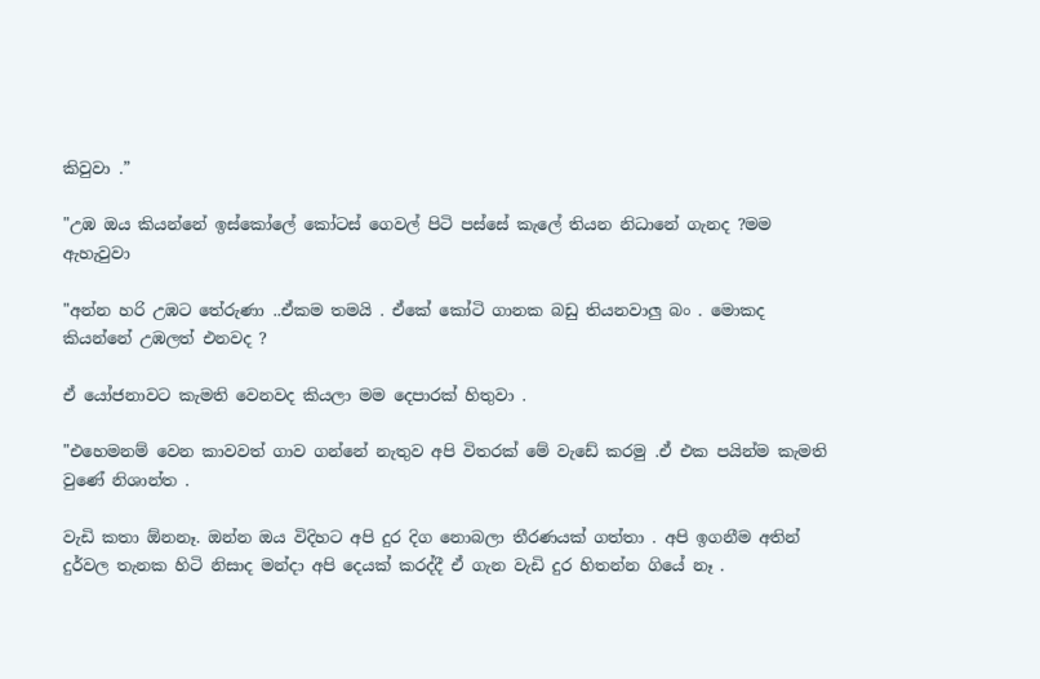කිවුවා .”

"උඹ ඔය කියන්නේ ඉස්කෝලේ කෝටස් ගෙවල් පිටි පස්සේ කැලේ තියන නිධානේ ගැනද ?මම ඇහැවුවා

"අන්න හරි උඹට තේරුණා ..ඒකම තමයි . ඒකේ කෝටි ගානක බඩු තියනවාලු බං . මොකද කියන්නේ උඹලත් එනවද ?

ඒ යෝජනාවට කැමති වෙනවද කියලා මම දෙපාරක් හිතුවා .

"එහෙමනම් වෙන කාවවත් ගාව ගන්නේ නැතුව අපි විතරක් මේ වැඩේ කරමු .ඒ එක පයින්ම කැමති වුණේ නිශාන්ත .

වැඩි කතා ඕනනෑ. ඔන්න ඔය විදිහට අපි දුර දිග නොබලා තීරණයක් ගත්තා . අපි ඉගනීම අතින් දුර්වල තැනක හිටි නිසාද මන්දා අපි දෙයක් කරද්දී ඒ ගැන වැඩි දුර හිතන්න ගියේ නෑ .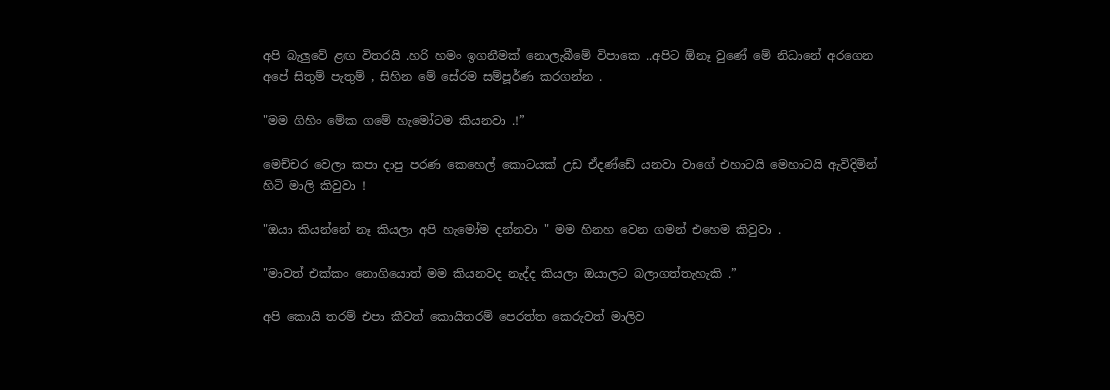අපි බැලුවේ ළඟ විතරයි .හරි හමං ඉගනීමක් නොලැබීමේ විපාකෙ ..අපිට ඕනෑ වුණේ මේ නිධානේ අරගෙන අපේ සිතුම් පැතුම් , සිහින මේ සේරම සම්පූර්ණ කරගන්න .

"මම ගිහිං මේක ගමේ හැමෝටම කියනවා .!”

මෙච්චර වෙලා කපා දාපු පරණ කෙහෙල් කොටයක් උඩ ඒදණ්ඩේ යනවා වාගේ එහාටයි මෙහාටයි ඇවිදිමින් හිටි මාලි කිවුවා !

"ඔයා කියන්නේ නෑ කියලා අපි හැමෝම දන්නවා " මම හිනහ වෙන ගමන් එහෙම කිවුවා .

"මාවත් එක්කං නොගියොත් මම කියනවද නැද්ද කියලා ඔයාලට බලාගත්තැහැකි .”

අපි කොයි තරම් එපා කීවත් කොයිතරම් පෙරත්ත කෙරුවත් මාලිව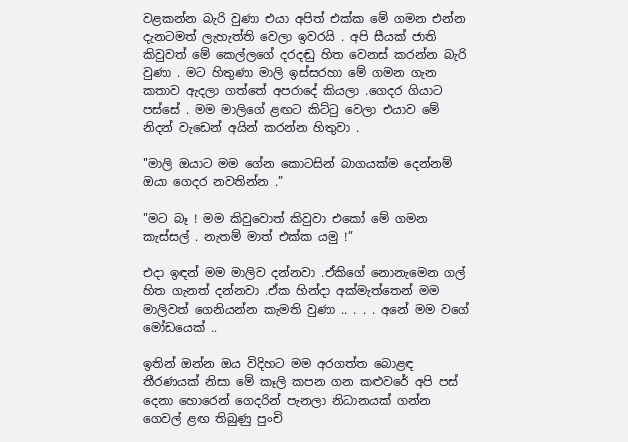වළකන්න බැරි වුණා එයා අපිත් එක්ක මේ ගමන එන්න දැනටමත් ලැහැත්ති වෙලා ඉවරයි . අපි සීයක් ජාති කිවුවත් මේ කෙල්ලගේ දරදඬු හිත වෙනස් කරන්න බැරි වුණා . මට හිතුණා මාලි ඉස්සරහා මේ ගමන ගැන කතාව ඇදලා ගත්තේ අපරාදේ කියලා .ගෙදර ගියාට පස්සේ . මම මාලිගේ ළඟට කිට්ටු වෙලා එයාව මේ නිදන් වැඩෙන් අයින් කරන්න හිතුවා .

"මාලි ඔයාට මම ගේන කොටසින් බාගයක්ම දෙන්නම් ඔයා ගෙදර නවතින්න .”

"මට බෑ ! මම කිවුවොත් කිවුවා එකෝ මේ ගමන කැස්සල් . නැතම් මාත් එක්ක යමු !”

එදා ඉඳන් මම මාලිව දන්නවා .ඒකිගේ නොනැමෙන ගල් හිත ගැනත් දන්නවා .ඒක හින්දා අක්මැත්තෙන් මම මාලිවත් ගෙනියන්න කැමති වුණා .. . . . අනේ මම වගේ මෝඩයෙක් ..

ඉතින් ඔන්න ඔය විදිහට මම අරගත්ත බොළඳ තීරණයක් නිසා මේ කෑලි කපන ගන කළුවරේ අපි පස් දෙනා හොරෙන් ගෙදරින් පැනලා නිධානයක් ගන්න ගෙවල් ළඟ තිබුණු පුංචි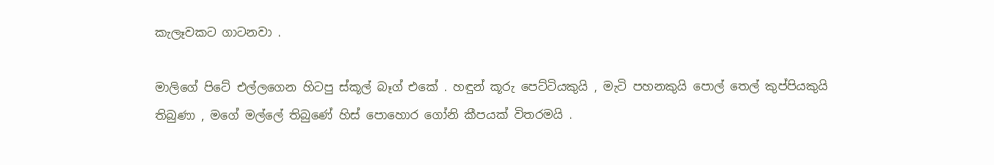කැලෑවකට ගාටනවා .

මාලිගේ පිටේ එල්ලගෙන හිටපු ස්කූල් බෑග් එකේ . හඳුන් කූරු පෙට්ටියකුයි , මැටි පහනකුයි පොල් තෙල් කුප්පියකුයි තිබුණා , මගේ මල්ලේ තිබුණේ හිස් පොහොර ගෝනි කීපයක් විතරමයි .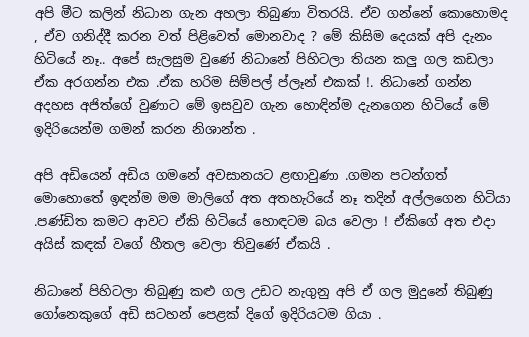අපි මීට කලින් නිධාන ගැන අහලා තිබුණා විතරයි. ඒව ගන්නේ කොහොමද , ඒව ගනිද්දී කරන වත් පිළිවෙත් මොනවාද ? මේ කිසිම දෙයක් අපි දැනං හිටියේ නෑ.. අපේ සැලසුම වුණේ නිධානේ පිහිටලා තියන කලු ගල කඩලා ඒක අරගන්න එක .ඒක හරිම සිම්පල් ප්ලෑන් එකක් !. නිධානේ ගන්න අදහස අජිත්ගේ වුණාට මේ ඉසවුව ගැන හොඳින්ම දැනගෙන හිටියේ මේ ඉදිරියෙන්ම ගමන් කරන නිශාන්ත .

අපි අඩියෙන් අඩිය ගමනේ අවසානයට ළඟාවුණා .ගමන පටන්ගත් මොහොතේ ඉඳන්ම මම මාලිගේ අත අතහැරියේ නෑ තදින් අල්ලගෙන හිටියා .පණ්ඩිත කමට ආවට ඒකි හිටියේ හොඳටම බය වෙලා ! ඒකිගේ අත එදා අයිස් කඳක් වගේ හීතල වෙලා තිවුණේ ඒකයි .

නිධානේ පිහිටලා තිබුණු කළු ගල උඩට නැගුනු අපි ඒ ගල මුදුනේ තිබුණු ගෝනෙකුගේ අඩි සටහන් පෙළක් දිගේ ඉදිරියටම ගියා .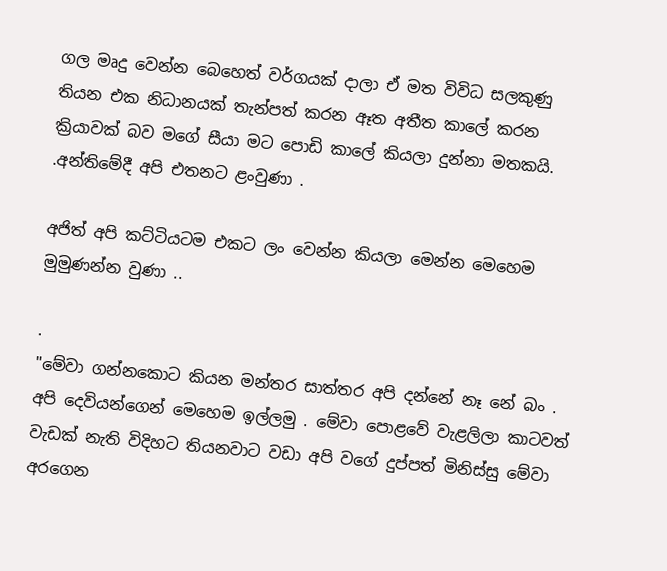ගල මෘදු වෙන්න බෙහෙත් වර්ගයක් දාලා ඒ මත විවිධ සලකුණු තියන එක නිධානයක් තැන්පත් කරන ඈත අතීත කාලේ කරන ක්‍රියාවක් බව මගේ සීයා මට පොඩි කාලේ කියලා දුන්නා මතකයි. .අන්තිමේදී අපි එතනට ළංවුණා .

අජිත් අපි කට්ටියටම එකට ලං වෙන්න කියලා මෙන්න මෙහෙම මුමුණන්න වුණා ..

.
"මේවා ගන්නකොට කියන මන්තර සාත්තර අපි දන්නේ නෑ නේ බං . අපි දෙවියන්ගෙන් මෙහෙම ඉල්ලමු . මේවා පොළවේ වැළලිලා කාටවත් වැඩක් නැති විදිහට තියනවාට වඩා අපි වගේ දුප්පත් මිනිස්සු මේවා අරගෙන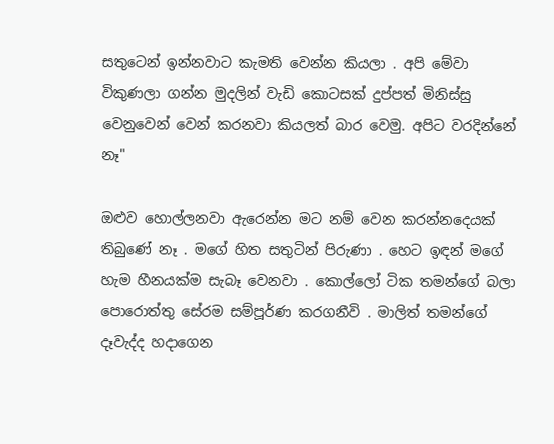සතුටෙන් ඉන්නවාට කැමති වෙන්න කියලා . අපි මේවා විකුණලා ගන්න මුදලින් වැඩි කොටසක් දුප්පත් මිනිස්සු වෙනුවෙන් වෙන් කරනවා කියලත් බාර වෙමු. අපිට වරදින්නේ නෑ"

ඔළුව හොල්ලනවා ඇරෙන්න මට නම් වෙන කරන්නදෙයක් තිබුණේ නෑ . මගේ හිත සතුටින් පිරුණා . හෙට ඉඳන් මගේ හැම හීනයක්ම සැබෑ වෙනවා . කොල්ලෝ ටික තමන්ගේ බලා පොරොත්තු සේරම සම්පූර්ණ කරගනීවි . මාලිත් තමන්ගේ දෑවැද්ද හදාගෙන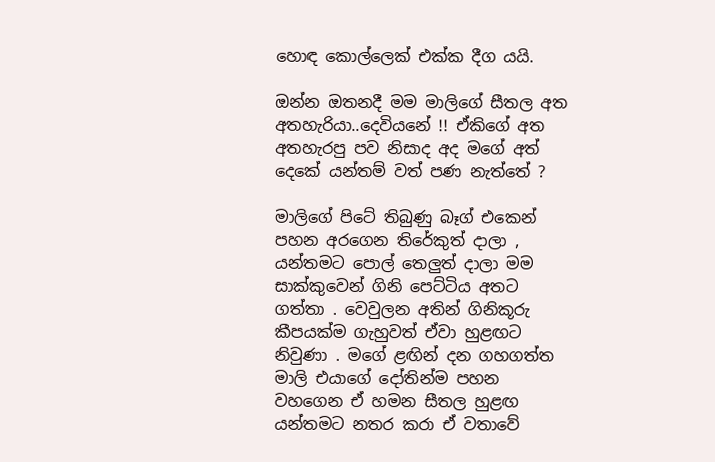හොඳ කොල්ලෙක් එක්ක දීග යයි.

ඔන්න ඔතනදී මම මාලිගේ සීතල අත අතහැරියා..දෙවියනේ !! ඒකිගේ අත අතහැරපු පව නිසාද අද මගේ අත් දෙකේ යන්තම් වත් පණ නැත්තේ ?

මාලිගේ පිටේ තිබුණු බෑග් එකෙන් පහන අරගෙන තිරේකුත් දාලා , යන්තමට පොල් තෙලුත් දාලා මම සාක්කුවෙන් ගිනි පෙට්ටිය අතට ගත්තා . වෙවුලන අතින් ගිනිකූරු කීපයක්ම ගැහුවත් ඒවා හුළඟට නිවුණා . මගේ ළඟින් දන ගහගත්ත මාලි එයාගේ දෝතින්ම පහන වහගෙන ඒ හමන සීතල හුළඟ යන්තමට නතර කරා ඒ වතාවේ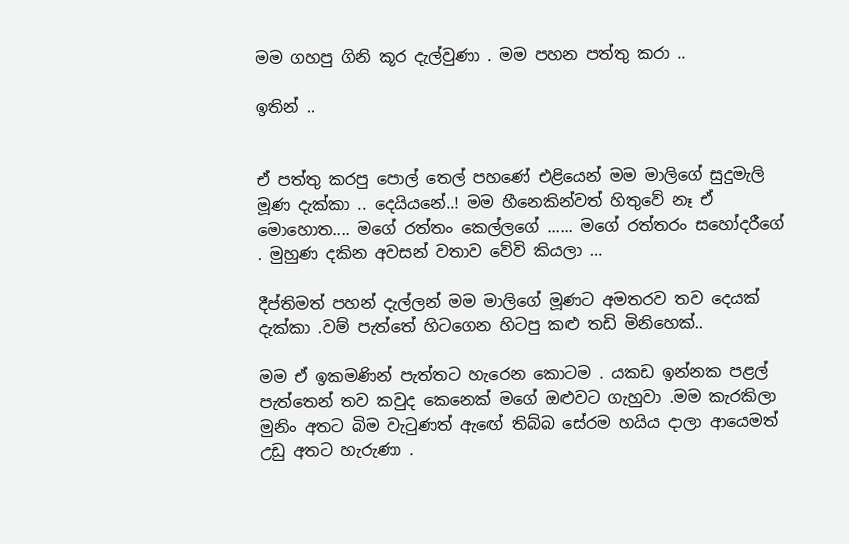මම ගහපු ගිනි කූර දැල්වුණා . මම පහන පත්තු කරා ..

ඉතින් ..


ඒ පත්තු කරපු පොල් තෙල් පහණේ එළියෙන් මම මාලිගේ සුදුමැලි මූණ දැක්කා .. දෙයියනේ..! මම හීනෙකින්වත් හිතුවේ නෑ ඒ මොහොත.... මගේ රත්තං කෙල්ලගේ ...... මගේ රත්තරං සහෝදරීගේ . මුහුණ දකින අවසන් වතාව වේවි කියලා …

දීප්තිමත් පහන් දැල්ලන් මම මාලිගේ මූණට අමතරව තව දෙයක් දැක්කා .වම් පැත්තේ හිටගෙන හිටපු කළු තඩි මිනිහෙක්..

මම ඒ ඉකමණින් පැත්තට හැරෙන කොටම . යකඩ ඉන්නක පළල් පැත්‍තෙන් තව කවුද කෙනෙක් මගේ ඔළුවට ගැහුවා .මම කැරකිලා මුනිං අතට බිම වැටුණත් ඇඟේ තිබ්බ සේරම හයිය දාලා ආයෙමත් උඩු අතට හැරුණා .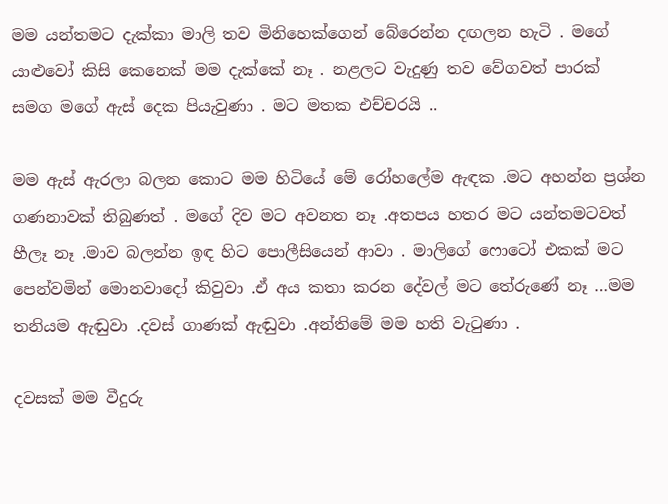මම යන්තමට දැක්කා මාලි තව මිනිහෙක්ගෙන් බේරෙන්න දඟලන හැටි . මගේ යාළුවෝ කිසි කෙනෙක් මම දැක්කේ නෑ . නළලට වැදුණු තව වේගවත් පාරක් සමග මගේ ඇස් දෙක පියැවුණා . මට මතක එච්චරයි ..

මම ඇස් ඇරලා බලන කොට මම හිටියේ මේ රෝහලේම ඇඳක .මට අහන්න ප්‍රශ්න ගණනාවක් තිබුණත් . මගේ දිව මට අවනත නෑ .අතපය හතර මට යන්තමටවත් හීලෑ නෑ .මාව බලන්න ඉඳ හිට පොලීසියෙන් ආවා . මාලිගේ ෆොටෝ එකක් මට පෙන්වමින් මොනවාදෝ කිවුවා .ඒ අය කතා කරන දේවල් මට තේරුණේ නෑ …මම තනියම ඇඬුවා .දවස් ගාණක් ඇඬුවා .අන්තිමේ මම හති වැටුණා .

දවසක් මම වීදුරු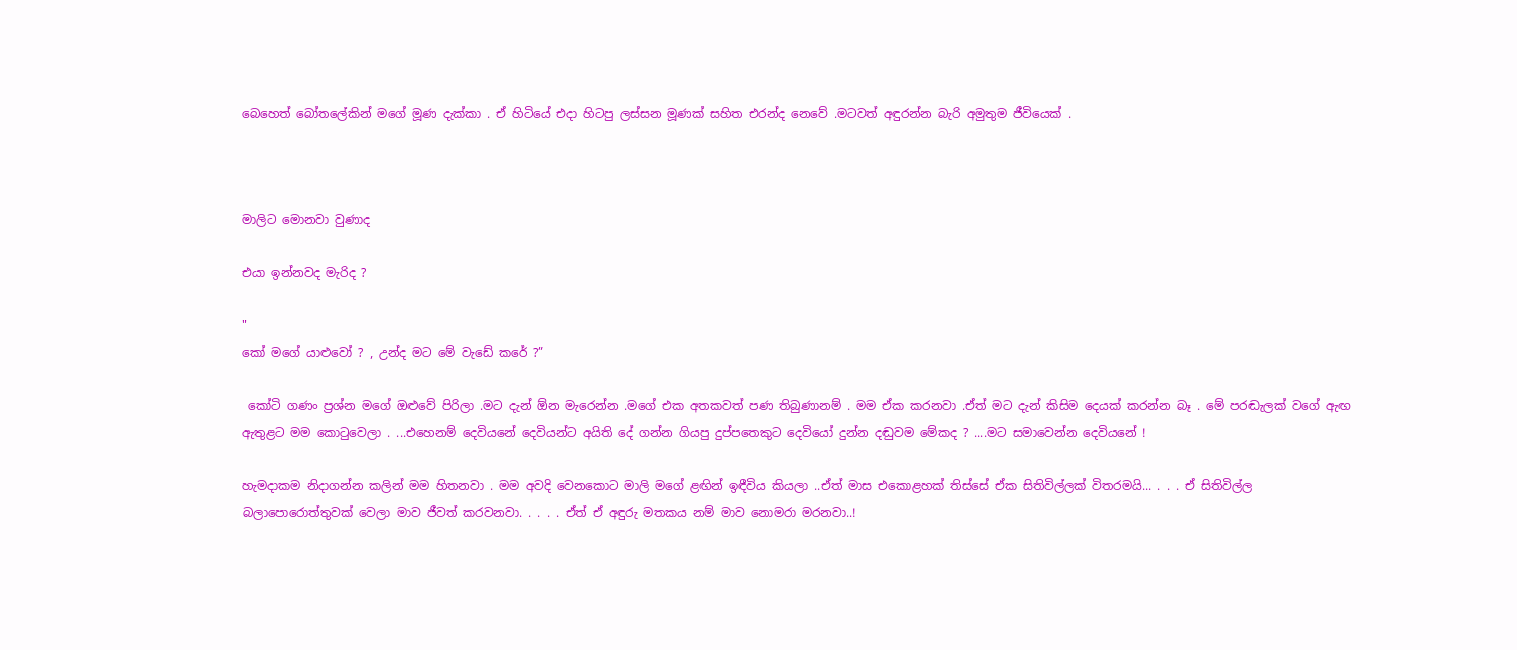බෙහෙත් බෝතලේකින් මගේ මූණ දැක්කා . ඒ හිටියේ එදා හිටපු ලස්සන මූණක් සහිත එරන්ද නෙවේ .මටවත් අඳුරන්න බැරි අමුතුම ජීවියෙක් .



මාලිට මොනවා වුණාද

එයා ඉන්නවද මැරිද ?

"
කෝ මගේ යාළුවෝ ? , උන්ද මට මේ වැඩේ කරේ ?”

 කෝටි ගණං ප්‍රශ්න මගේ ඔළුවේ පිරිලා .මට දැන් ඕන මැරෙන්න .මගේ එක අතකවත් පණ තිබුණානම් . මම ඒක කරනවා .ඒත් මට දැන් කිසිම දෙයක් කරන්න බෑ . මේ පරඬැලක් වගේ ඇඟ ඇතුළට මම කොටුවෙලා . ...එහෙනම් දෙවියනේ දෙවියන්ට අයිති දේ ගන්න ගියපු දුප්පතෙකුට දෙවියෝ දුන්න දඬුවම මේකද ? ....මට සමාවෙන්න දෙවියනේ !

හැමදාකම නිදාගන්න කලින් මම හිතනවා . මම අවදි වෙනකොට මාලි මගේ ළඟින් ඉඳීවිය කියලා ..ඒත් මාස එකොළහක් තිස්සේ ඒක සිතිවිල්ලක් විතරමයි... . . . ඒ සිතිවිල්ල බලාපොරොත්තුවක් වෙලා මාව ජීවත් කරවනවා. . . . . ඒත් ඒ අඳුරු මතකය නම් මාව නොමරා මරනවා..!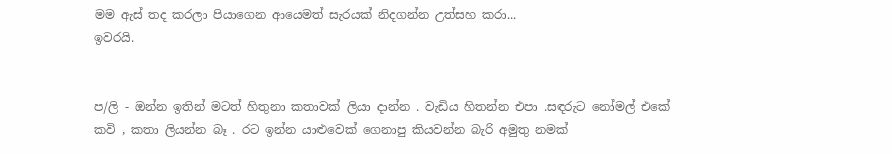මම ඇස් තද කරලා පියාගෙන ආයෙමත් සැරයක් නිදගන්න උත්සහ කරා...
ඉවරයි.


ප/ලි - ඔන්න ඉතින් මටත් හිතුනා කතාවක් ලියා දාන්න . වැඩිය හිතන්න එපා .සඳරුට නෝමල් එකේ කවි , කතා ලියන්න බෑ . රට ඉන්න යාළුවෙක් ගෙනාපු කියවන්න බැරි අමුතු නමක්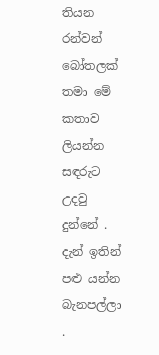තියන රන්වන් බෝතලක් තමා මේ කතාව ලියන්න සඳරුට උදවු දුන්නේ . දැන් ඉතින් පළු යන්න බැනපල්ලා .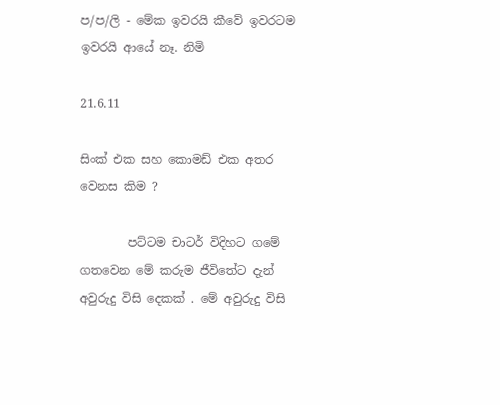ප/ප/ලි - මේක ඉවරයි කීවේ ඉවරටම ඉවරයි ආයේ නෑ. නිමි

21.6.11

සිංක් එක සහ කොමඩ් එක අතර වෙනස කිම ?

        පට්ටම චාටර් විදිහට ගමේ ගතවෙන මේ කරුම ජීවිතේට දැන් අවුරුදු විසි දෙකක් . මේ අවුරුදු විසි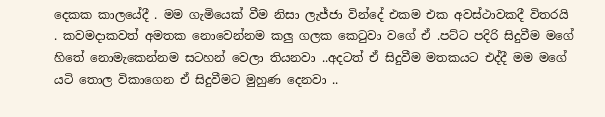දෙකක කාලයේදී . මම ගැමියෙක් වීම නිසා ලැජ්ජා වින්දේ එකම එක අවස්ථාවකදී විතරයි . කවමදාකවත් අමතක නොවෙන්නම කලු ගලක කෙටුවා වගේ ඒ .පට්ට පදිරි සිදුවීම මගේ හිතේ නොමැකෙන්නම සටහන් වෙලා තියනවා ..අදටත් ඒ සිදුවීම මතකයට එද්දී මම මගේ යටි තොල විකාගෙන ඒ සිදුවීමට මුහුණ දෙනවා ..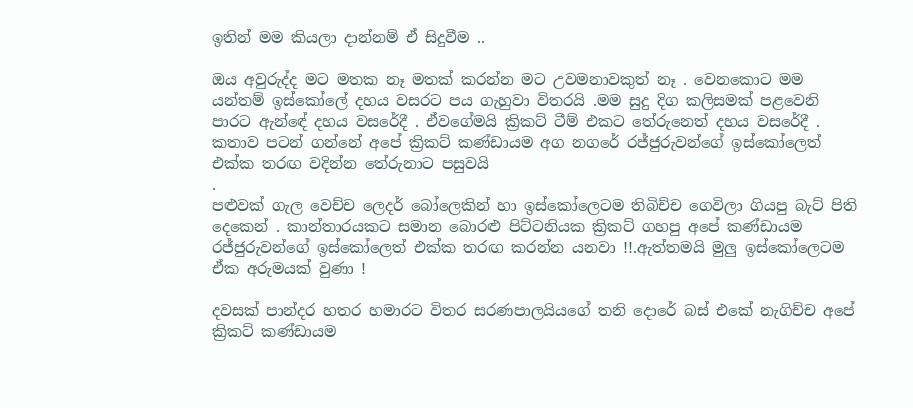ඉතින් මම කියලා දාන්නම් ඒ සිදුවීම ..

ඔය අවුරුද්ද මට මතක නෑ මතක් කරන්න මට උවමනාවකුත් නෑ . වෙනකොට මම යන්තම් ඉස්කෝලේ දහය වසරට පය ගැහුවා විතරයි .මම සුදු දිග කලිසමක් පළවෙනි පාරට ඇන්ඳේ දහය වසරේදී . ඒවගේමයි ක්‍රිකට් ටීම් එකට තේරුනෙත් දහය වසරේදී . කතාව පටන් ගන්නේ අපේ ක්‍රිකට් කණ්ඩායම අග නගරේ රජ්ජුරුවන්ගේ ඉස්කෝලෙත් එක්ක තරඟ වදින්න තේරුනාට පසුවයි
.
පළුවක් ගැල වෙච්ච ලෙදර් බෝලෙකින් හා ඉස්කෝලෙටම තිබිච්ච ගෙවිලා ගියපු බැට් පිති දෙකෙන් . කාන්තාරයකට සමාන බොරළු පිට්ටනියක ක්‍රිකට් ගහපු අපේ කණ්ඩායම රජ්ජුරුවන්ගේ ඉස්කෝලෙත් එක්ක තරඟ කරන්න යනවා !!.ඇත්තමයි මුලු ඉස්කෝලෙටම ඒක අරුමයක් වුණා !

දවසක් පාන්දර හතර හමාරට විතර සරණපාලයියගේ තනි දොරේ බස් එකේ නැගිච්ච අපේ ක්‍රිකට් කණ්ඩායම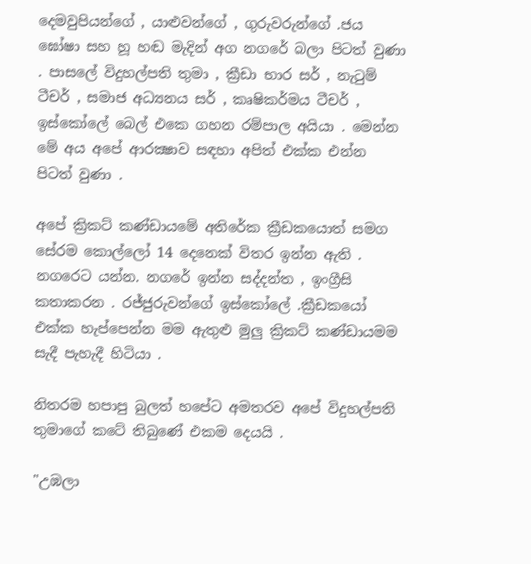දෙමවුපියන්ගේ , යාළුවන්ගේ , ගුරුවරුන්ගේ .ජය ඝෝෂා සහ හූ හඬ මැදින් අග නගරේ බලා පිටත් වුණා . පාසලේ විදුහල්පති තුමා , ක්‍රීඩා භාර සර් , නැටුම් ටීචර් , සමාජ අධ්‍යනය සර් , කෘෂිකර්මය ටීචර් , ඉස්කෝලේ බෙල් එකෙ ගහන රම්පාල අයියා . මෙන්න මේ අය අපේ ආරක්‍ෂාව සඳහා අපිත් එක්ක එන්න පිටත් වුණා .

අපේ ක්‍රිකට් කණ්ඩායමේ අතිරේක ක්‍රීඩකයොත් සමග සේරම කොල්ලෝ 14 දෙනෙක් විතර ඉන්න ඇති . නගරෙට යන්න. නගරේ ඉන්න සද්දන්ත , ඉංග්‍රීසි කතාකරන . රජ්ජුරුවන්ගේ ඉස්කෝලේ .ක්‍රීඩකයෝ එක්ක හැප්පෙන්න මම ඇතුළු මුලු ක්‍රිකට් කණ්ඩායමම සැදී පැහැදී හිටියා .

නිතරම හපාපු බුලත් හපේට අමතරව අපේ විදුහල්පති තුමාගේ කටේ තිබුණේ එකම දෙයයි .

"උඹලා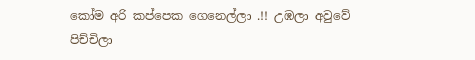කෝම අරි කප්පෙක ගෙනෙල්ලා .!! උඹලා අවුවේ පිච්චිලා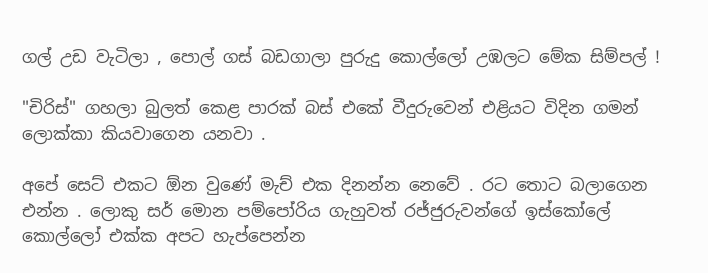ගල් උඩ වැටිලා , පොල් ගස් බඩගාලා පුරුදු කොල්ලෝ උඹලට මේක සිම්පල් !

"චිරිස්" ගහලා බුලත් කෙළ පාරක් බස් එකේ වීදුරුවෙන් එළියට විදින ගමන් ලොක්කා කියවාගෙන යනවා .

අපේ සෙට් එකට ඕන වුණේ මැච් එක දිනන්න නෙවේ . රට තොට බලාගෙන එන්න . ලොකු සර් මොන පම්පෝරිය ගැහුවත් රජ්ජුරුවන්ගේ ඉස්කෝලේ කොල්ලෝ එක්ක අපට හැප්පෙන්න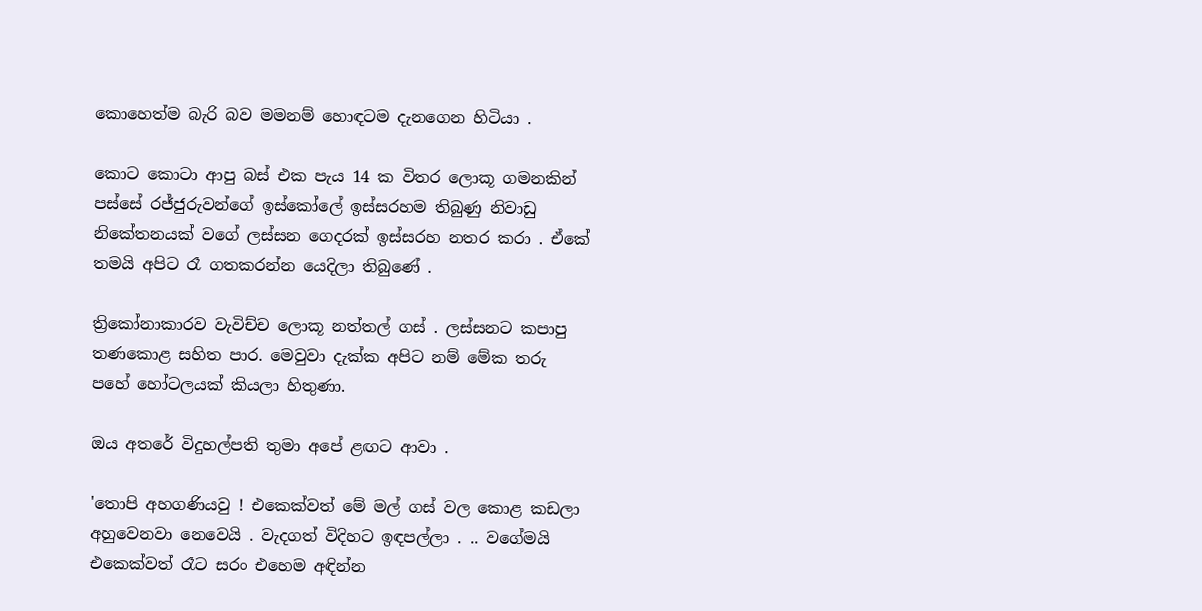කොහෙත්ම බැරි බව මමනම් හොඳටම දැනගෙන හිටියා .

කොට කොටා ආපු බස් එක පැය 14 ක විතර ලොකූ ගමනකින් පස්සේ රජ්ජුරුවන්ගේ ඉස්කෝලේ ඉස්සරහම තිබුණු නිවාඩු නිකේතනයක් වගේ ලස්සන ගෙදරක් ඉස්සරහ නතර කරා . ඒකේ තමයි අපිට රෑ ගතකරන්න යෙදිලා තිබුණේ .

ත්‍රිකෝනාකාරව වැවිච්ච ලොකූ නත්තල් ගස් . ලස්සනට කපාපු තණකොළ සහිත පාර. මෙවුවා දැක්ක අපිට නම් මේක තරු පහේ හෝටලයක් කියලා හිතුණා.

ඔය අතරේ විදුහල්පති තුමා අපේ ළඟට ආවා .

'තොපි අහගණියවු ! එකෙක්වත් මේ මල් ගස් වල කොළ කඩලා අහුවෙනවා නෙවෙයි . වැදගත් විදිහට ඉඳපල්ලා . .. වගේමයි එකෙක්වත් රෑට සරං එහෙම අඳින්න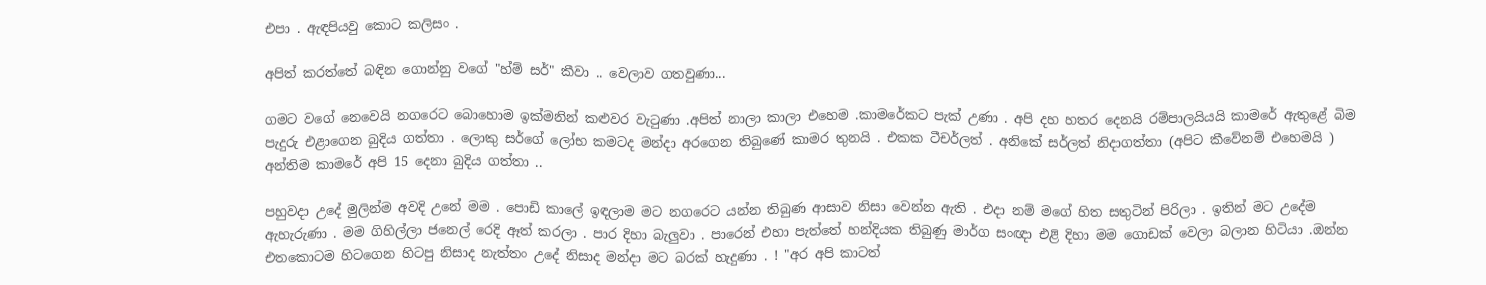එපා . ඇඳපියවු කොට කලිසං .

අපිත් කරත්තේ බඳින ගොන්නු වගේ "හ්ම් සර්" කීවා .. වෙලාව ගතවුණා...

ගමට වගේ නෙවෙයි නගරෙට බොහොම ඉක්මනින් කළුවර වැටුණා .අපිත් නාලා කාලා එහෙම .කාමරේකට පැක් උණා . අපි දහ හතර දෙනයි රම්පාලයියයි කාමරේ ඇතුළේ බිම පැදුරු එළාගෙන බුදිය ගත්තා . ලොකු සර්ගේ ලෝභ කමටද මන්දා අරගෙන තිබුණේ කාමර තුනයි . එකක ටීචර්ලත් . අනිකේ සර්ලත් නිදාගත්තා (අපිට කීවේනම් එහෙමයි ) අන්තිම කාමරේ අපි 15 දෙනා බුදිය ගත්තා ..

පහුවදා උදේ මුලින්ම අවදි උනේ මම . පොඩි කාලේ ඉඳලාම මට නගරෙට යන්න තිබුණ ආසාව නිසා වෙන්න ඇති . එදා නම් මගේ හිත සතුටින් පිරිලා . ඉතින් මට උදේම ඇහැරුණා . මම ගිහිල්ලා ජනෙල් රෙදි ඈත් කරලා . පාර දිහා බැලුවා . පාරෙන් එහා පැත්තේ හන්දියක තිබුණු මාර්ග සංඥා එළි දිහා මම ගොඩක් වෙලා බලාන හිටියා .ඔන්න එතකොටම හිටගෙන හිටපු නිසාද නැත්තං උදේ නිසාද මන්දා මට බරක් හැදුණා . ! "අර අපි කාටත්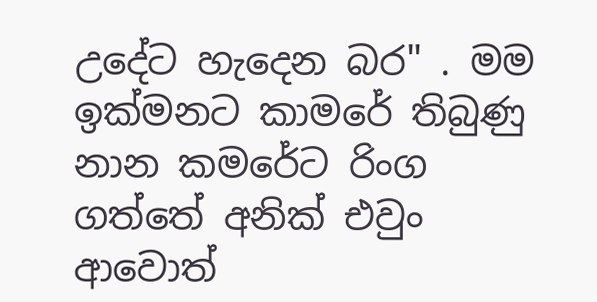උදේට හැදෙන බර" . මම ඉක්මනට කාමරේ තිබුණු නාන කමරේට රිංග ගත්තේ අනික් එවුං ආවොත්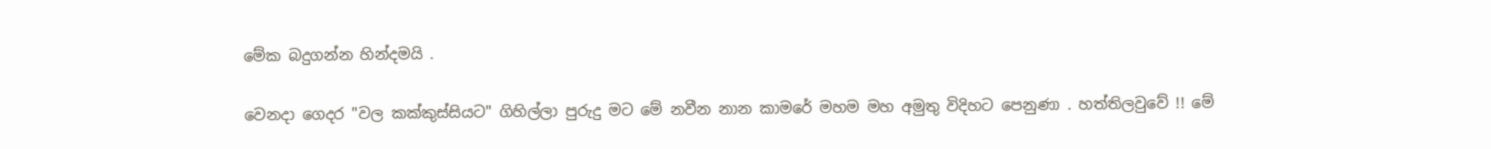මේක බදුගන්න හින්දමයි .

වෙනදා ගෙදර "වල කක්කුස්සියට" ගිහිල්ලා පුරුදු මට මේ නවීන නාන කාමරේ මහම මහ අමුතු විදිහට පෙනුණා . හත්තිලවුවේ !! මේ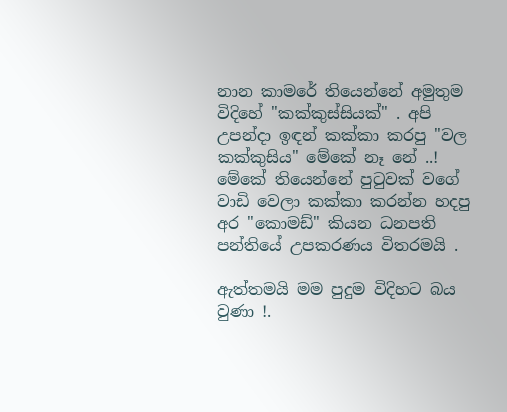නාන කාමරේ තියෙන්නේ අමුතුම විදිහේ "කක්කුස්සියක්" . අපි උපන්දා ඉඳන් කක්කා කරපු "වල කක්කුසිය" මේකේ නෑ නේ ..! මේකේ තියෙන්නේ පුටුවක් වගේ වාඩි වෙලා කක්කා කරන්න හදපු අර "කොමඩ්" කියන ධනපති පන්තියේ උපකරණය විතරමයි .

ඇත්තමයි මම පුදුම විදිහට බය වුණා !.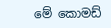මේ කොමඩ්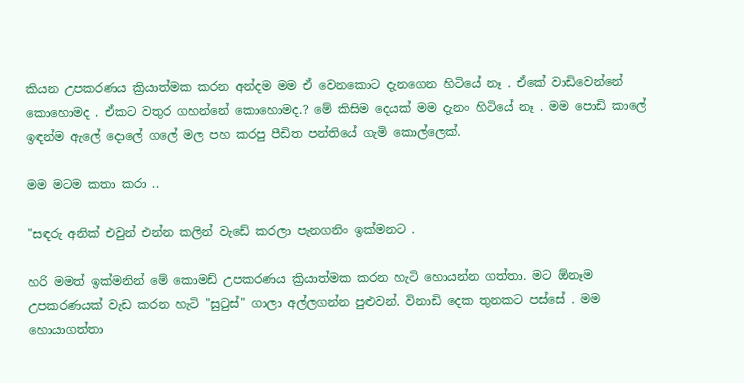කියන උපකරණය ක්‍රියාත්මක කරන අන්දම මම ඒ වෙනකොට දැනගෙන හිටියේ නෑ . ඒකේ වාඩිවෙන්නේ කොහොමද . ඒකට වතුර ගහන්නේ කොහොමද.? මේ කිසිම දෙයක් මම දැනං හිටියේ නෑ . මම පොඩි කාලේ ඉඳන්ම ඇලේ දොලේ ගලේ මල පහ කරපු පීඩිත පන්තියේ ගැමි කොල්ලෙක්.

මම මටම කතා කරා ..

"සඳරු අනික් එවුන් එන්න කලින් වැඩේ කරලා පැනගනිං ඉක්මනට .

හරි මමත් ඉක්මනින් මේ කොමඩ් උපකරණය ක්‍රියාත්මක කරන හැටි හොයන්න ගත්තා. මට ඕනෑම උපකරණයක් වැඩ කරන හැටි "සුටුස්" ගාලා අල්ලගන්න පුළුවන්. විනාඩි දෙක තුනකට පස්සේ . මම හොයාගත්තා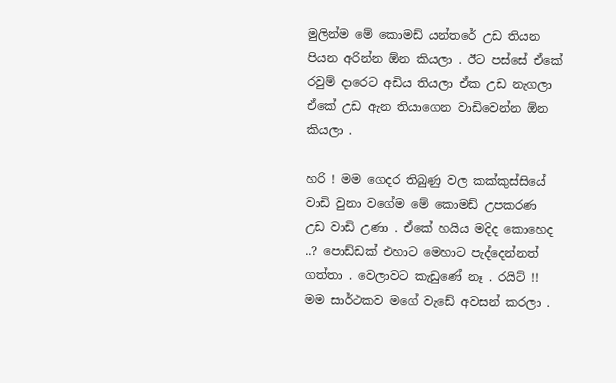මුලින්ම මේ කොමඩ් යන්තරේ උඩ තියන පියන අරින්න ඕන කියලා . ඊට පස්සේ ඒකේ රවුම් දාරෙට අඩිය තියලා ඒක උඩ නැගලා ඒකේ උඩ ඇන තියාගෙන වාඩිවෙන්න ඕන කියලා .

හරි ! මම ගෙදර තිබුණු වල කක්කුස්සියේ වාඩි වුනා වගේම මේ කොමඩ් උපකරණ උඩ වාඩි උණා . ඒකේ හයිය මදිද කොහෙද ..? පොඩ්ඩක් එහාට මෙහාට පැද්දෙන්නත් ගත්තා . වෙලාවට කැඩුණේ නෑ . රයිට් !! මම සාර්ථකව මගේ වැඩේ අවසන් කරලා .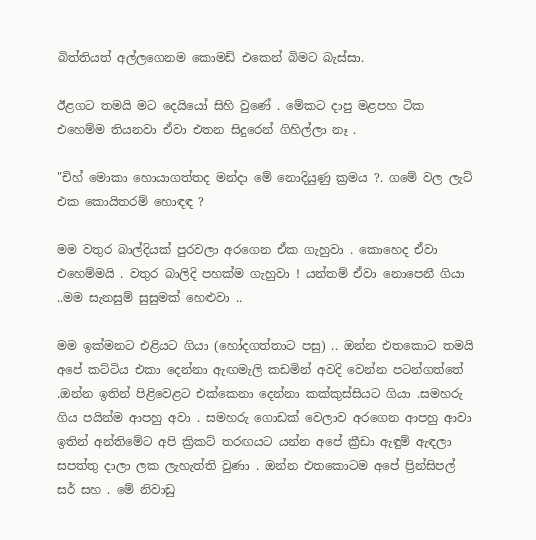බිත්තියත් අල්ලගෙනම කොමඩ් එකෙන් බිමට බැස්සා.

ඊළගට තමයි මට දෙයියෝ සිහි වුණේ . මේකට දාපු මළපහ ටික එහෙම්ම තියනවා ඒවා එතන සිදුරෙන් ගිහිල්ලා නෑ .

"චිහ් මොකා හොයාගත්තද මන්දා මේ නොදියුණු ක්‍රමය ?. ගමේ වල ලැට් එක කොයිතරම් හොඳඳ ?

මම වතුර බාල්දියක් පුරවලා අරගෙන ඒක ගැහුවා . කොහෙද ඒවා එහෙම්මයි . වතුර බාලිදි පහක්ම ගැහුවා ! යන්තම් ඒවා නොපෙනී ගියා ..මම සැනසුම් සුසුමක් හෙළුවා ..

මම ඉක්මනට එළියට ගියා (හෝදගත්තාට පසු) .. ඔන්න එතකොට තමයි අපේ කට්ටිය එකා දෙන්නා ඇඟමැලි කඩමින් අවදි වෙන්න පටන්ගත්තේ .ඔන්න ඉතින් පිළිවෙළට එක්කෙනා දෙන්නා කක්කුස්සියට ගියා .සමහරු ගිය පයින්ම ආපහු අවා . සමහරු ගොඩක් වෙලාව අරගෙන ආපහු ආවා ඉතින් අන්තිමේට අපි ක්‍රිකට් තරඟයට යන්න අපේ ක්‍රීඩා ඇඳුම් ඇඳලා සපත්තු දාලා ලක ලැහැත්ති වුණා . ඔන්න එතකොටම අපේ ප්‍රින්සිපල් සර් සහ . මේ නිවාඩු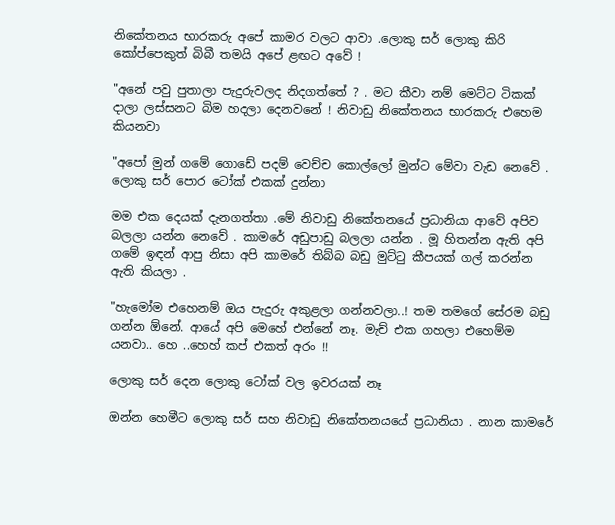නිකේතනය භාරකරු අපේ කාමර වලට ආවා .ලොකු සර් ලොකු කිරි කෝප්පෙකුත් බිබී තමයි අපේ ළඟට අවේ !

"අනේ පවු පුතාලා පැදුරුවලද නිදගත්තේ ? . මට කීවා නම් මෙට්ට ටිකක් දාලා ලස්සනට බිම හදලා දෙනවනේ ! නිවාඩු නිකේතනය භාරකරු එහෙම කියනවා

"අපෝ මුන් ගමේ ගොඩේ පදම් වෙච්ච කොල්ලෝ මුන්ට මේවා වැඩ නෙවේ . ලොකු සර් පොර ටෝක් එකක් දුන්නා

මම එක දෙයක් දැනගත්තා .මේ නිවාඩු නිකේතනයේ ප්‍රධානියා ආවේ අපිව බලලා යන්න නෙවේ . කාමරේ අඩුපාඩු බලලා යන්න . මූ හිතන්න ඇති අපි ගමේ ඉඳන් ආපු නිසා අපි කාමරේ තිබ්බ බඩු මුට්ටු කීපයක් ගල් කරන්න ඇති කියලා .

"හැමෝම එහෙනම් ඔය පැදුරු අකුළලා ගන්නවලා..! තම තමගේ සේරම බඩු ගන්න ඕනේ. ආයේ අපි මෙහේ එන්නේ නෑ. මැච් එක ගහලා එහෙම්ම යනවා.. හෙ ..හෙහ් කප් එකත් අරං !!

ලොකු සර් දෙන ලොකු ටෝක් වල ඉවරයක් නෑ

ඔන්න හෙමීට ලොකු සර් සහ නිවාඩු නිකේතනයයේ ප්‍රධානියා . නාන කාමරේ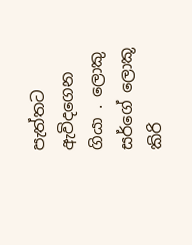පැත්තට ඇවිදගෙන ගියා . ලොකු සර්ගේ ලොකූ කිරි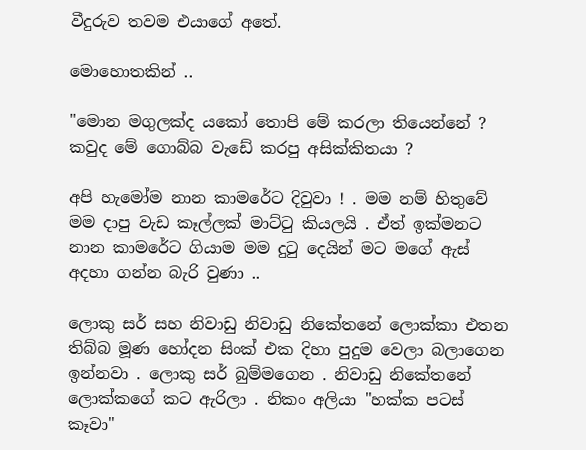වීදුරුව තවම එයාගේ අතේ.

මොහොතකින් ..

"මොන මගුලක්ද යකෝ තොපි මේ කරලා තියෙන්නේ ? කවුද මේ ගොබ්බ වැඩේ කරපු අසික්කිතයා ?

අපි හැමෝම නාන කාමරේට දිවුවා ! . මම නම් හිතුවේ මම දාපු වැඩ කෑල්ලක් මාට්ටු කියලයි . ඒත් ඉක්මනට නාන කාමරේට ගියාම මම දුටු දෙයින් මට මගේ ඇස් අදහා ගන්න බැරි වුණා ..

ලොකු සර් සහ නිවාඩු නිවාඩු නිකේතනේ ලොක්කා එතන තිබ්බ මූණ හෝදන සිංක් එක දිහා පුදුම වෙලා බලාගෙන ඉන්නවා . ලොකු සර් බුම්මගෙන . නිවාඩු නිකේතනේ ලොක්කගේ කට ඇරිලා . නිකං අලියා "හක්ක පටස් කෑවා"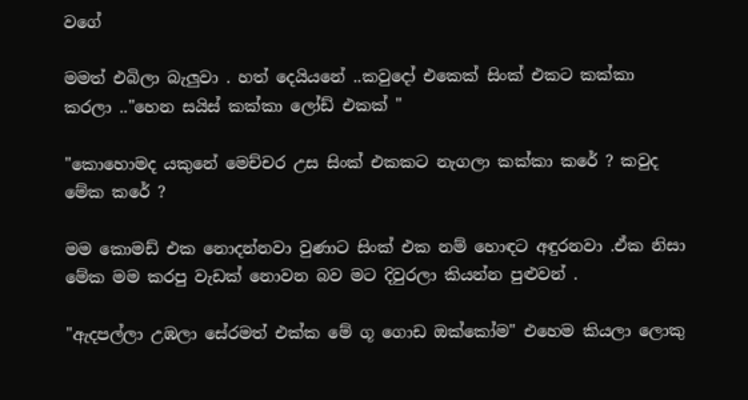වගේ

මමත් එබිලා බැලුවා . හත් දෙයියනේ ..කවුදෝ එකෙක් සිංක් එකට කක්කා කරලා .."හෙන සයිස් කක්කා ලෝඩ් එකක් "

"කොහොමද යකුනේ මෙච්චර උස සිංක් එකකට නැගලා කක්කා කරේ ? කවුද මේක කරේ ?

මම කොමඩ් එක නොදන්නවා වුණාට සිංක් එක නම් හොඳට අඳුරනවා .ඒක නිසා මේක මම කරපු වැඩක් නොවන බව මට දිවුරලා කියන්න පුළුවන් .

"ඇදපල්ලා උඹලා සේරමත් එක්ක මේ ගූ ගොඩ ඔක්කෝම" එහෙම කියලා ලොකු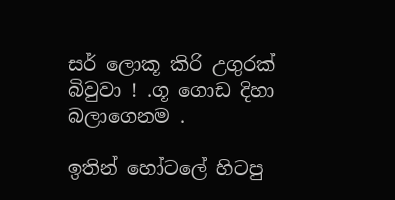සර් ලොකූ කිරි උගුරක් බිවුවා ! .ගූ ගොඩ දිහා බලාගෙනම .

ඉතින් හෝටලේ හිටපු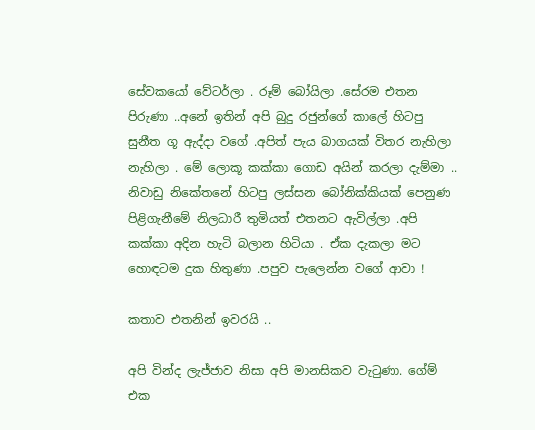සේවකයෝ වේටර්ලා . රූම් බෝයිලා .සේරම එතන පිරුණා ..අනේ ඉතින් අපි බුදු රජුන්ගේ කාලේ හිටපු සුනීත ගූ ඇද්දා වගේ .අපිත් පැය බාගයක් විතර නැහිලා නැහිලා . මේ ලොකූ කක්කා ගොඩ අයින් කරලා දැම්මා .. නිවාඩු නිකේතනේ හිටපු ලස්සන බෝනික්කියක් පෙනුණ පිළිගැනීමේ නිලධාරී තුමියත් එතනට ඇවිල්ලා .අපි කක්කා අදින හැටි බලාන හිටියා . ඒක දැකලා මට හොඳටම දුක හිතුණා .පපුව පැලෙන්න වගේ ආවා !

කතාව එතනින් ඉවරයි ..

අපි වින්ද ලැජ්ජාව නිසා අපි මානසිකව වැටුණා. ගේම් එක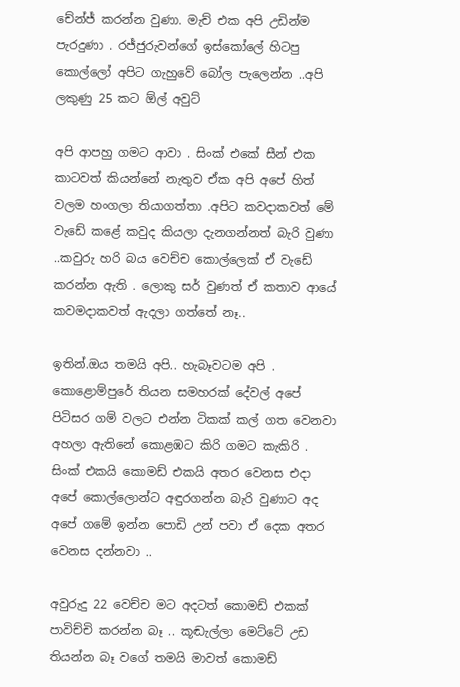චේන්ජ් කරන්න වුණා. මැච් එක අපි උඩින්ම පැරදුණා . රජ්ජුරුවන්ගේ ඉස්කෝලේ හිටපු කොල්ලෝ අපිට ගැහුවේ බෝල පැලෙන්න ..අපි ලකුණු 25 කට ඕල් අවුට්

අපි ආපහු ගමට ආවා . සිංක් එකේ සීන් එක කාටවත් කියන්නේ නැතුව ඒක අපි අපේ හිත් වලම හංගලා තියාගත්තා .අපිට කවදාකවත් මේ වැඩේ කළේ කවුද කියලා දැනගන්නත් බැරි වුණා ..කවුරු හරි බය වෙච්ච කොල්ලෙක් ඒ වැඩේ කරන්න ඇති . ලොකු සර් වුණත් ඒ කතාව ආයේ කවමදාකවත් ඇදලා ගත්තේ නෑ..

ඉතින්.ඔය තමයි අපි.. හැබෑවටම අපි . කොළොම්පුරේ තියන සමහරක් දේවල් අපේ පිටිසර ගම් වලට එන්න ටිකක් කල් ගත වෙනවා අහලා ඇතිනේ කොළඹට කිරි ගමට කැකිරි . සිංක් එකයි කොමඩ් එකයි අතර වෙනස එදා අපේ කොල්ලොන්ට අඳුරගන්න බැරි වුණාට අද අපේ ගමේ ඉන්න පොඩි උන් පවා ඒ දෙක අතර වෙනස දන්නවා ..

අවුරුදු 22 වෙච්ච මට අදටත් කොමඩ් එකක් පාවිච්චි කරන්න බෑ .. කූඬැල්ලා මෙට්ටේ උඩ තියන්න බෑ වගේ තමයි මාවත් කොමඩ්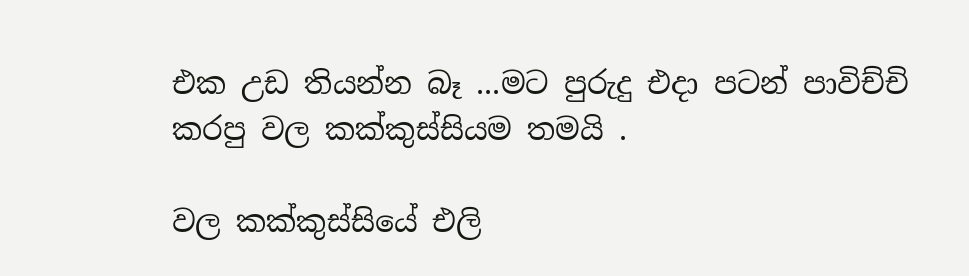එක උඩ තියන්න බෑ ...මට පුරුදු එදා පටන් පාවිච්චි කරපු වල කක්කුස්සියම තමයි .

වල කක්කුස්සියේ එලි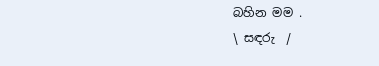බහින මම .
\ සඳරු  /